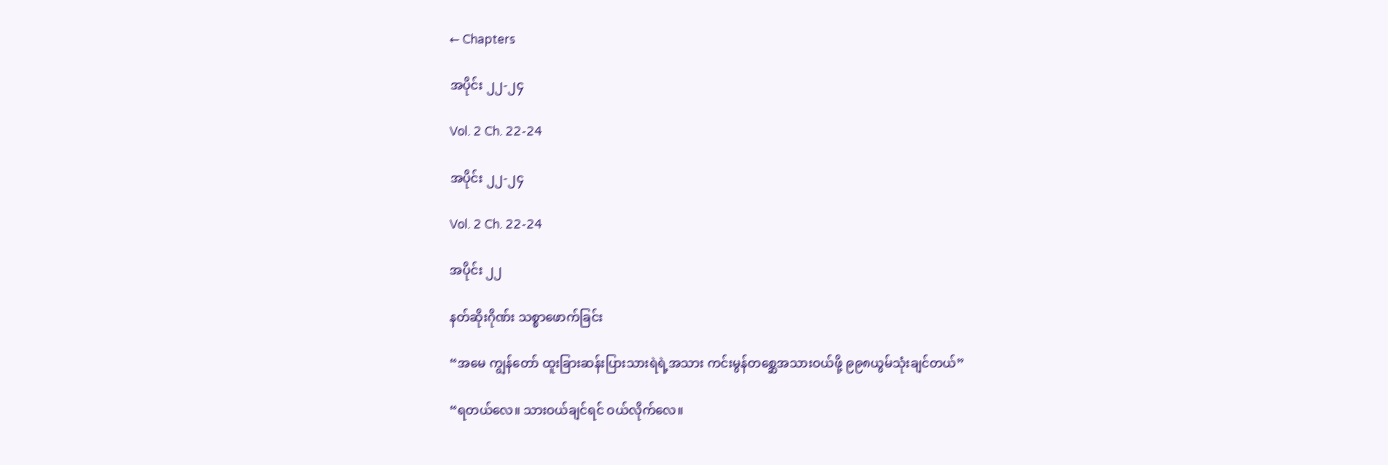← Chapters

အပိုင်း ၂၂-၂၄

Vol. 2 Ch. 22-24

အပိုင်း ၂၂-၂၄

Vol. 2 Ch. 22-24

အပိုင်း ၂၂

နတ်ဆိုးဂိုဏ်း သစ္စာဖောက်ခြင်း

“အမေ ကျွန်တော် ထူးခြားဆန်းပြားသားရဲရဲ့အသား ကင်းမွန်တ‌စ္ဆေအသားဝယ်ဖို့ ၉၉၈ယွမ်သုံးချင်တယ်”

“ရတယ်လေ။ သားဝယ်ချင်ရင် ဝယ်လိုက်လေ။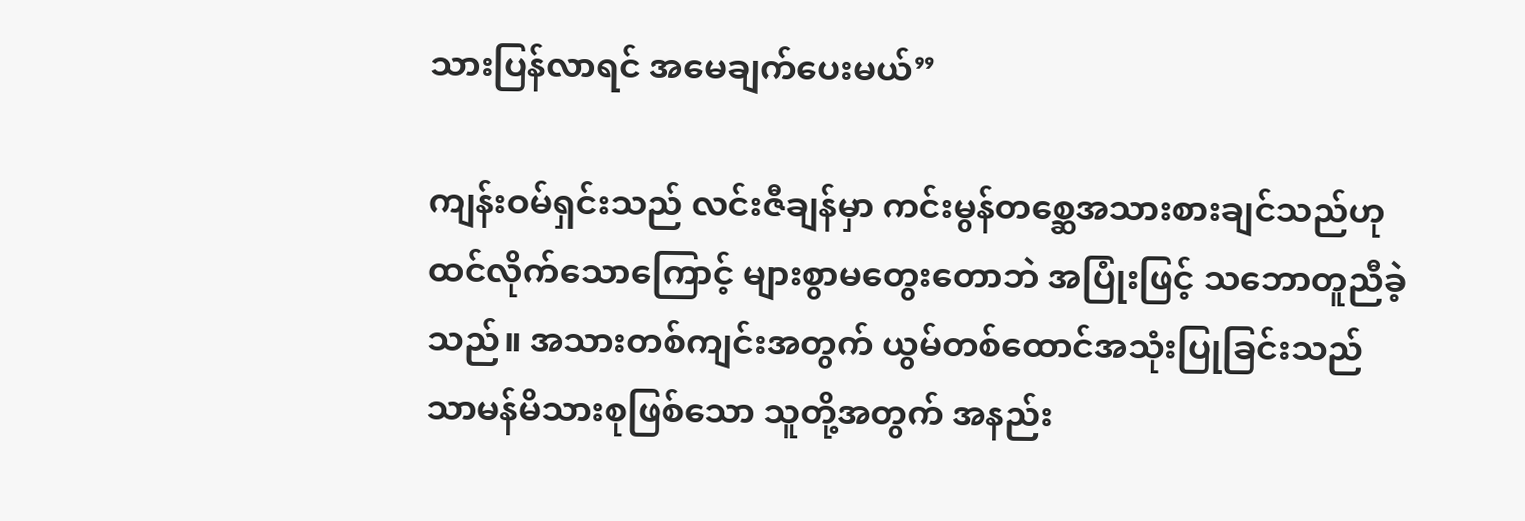သားပြန်လာရင် အမေချက်ပေးမယ်”

ကျန်းဝမ်ရှင်းသည် လင်းဇီချန်မှာ ကင်းမွန်တစ္ဆေအသားစားချင်သည်ဟု ထင်လိုက်သောကြောင့် များစွာမတွေးတောဘဲ အပြုံးဖြင့် သဘောတူညီခဲ့သည်။ အသားတစ်ကျင်းအတွက် ယွမ်တစ်ထောင်အသုံးပြုခြင်းသည် သာမန်မိသားစုဖြစ်သော သူတို့အတွက် အနည်း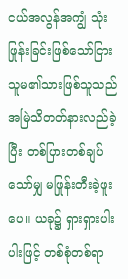ငယ်အလွန်အကျွံ သုံးဖြုန်းခြင်းဖြစ်သော်ငြား သူမ၏သားဖြစ်သူသည် အမြဲသိတတ်နားလည်ခဲ့ပြီး တစ်ပြားတစ်ချပ်သော်မျှ မဖြုန်းတီးခဲ့‌ဖူးပေ။ ယခု၌ ရှားရှားပါးပါးဖြင့် တစ်စုံတစ်ရာ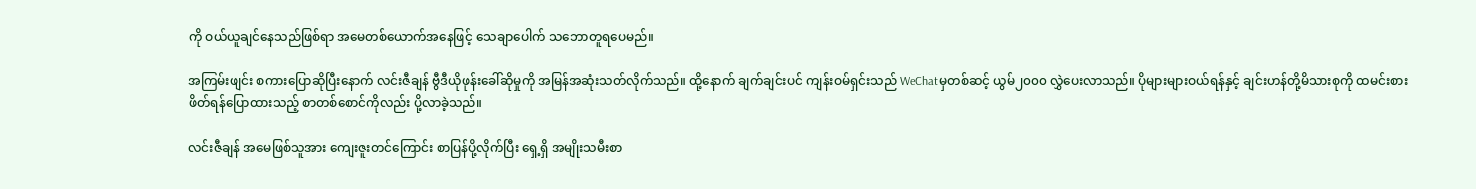ကို ဝယ်ယူချင်နေသည်ဖြစ်ရာ အမေတစ်ယောက်အနေဖြင့် သေချာပေါက် သဘောတူရပေမည်။

အကြမ်းဖျင်း စကားပြောဆိုပြီးနောက် လင်းဇီချန် ဗွီဒီယိုဖုန်းခေါ်ဆိုမှုကို အမြန်အဆုံးသတ်လိုက်သည်။ ထို့နောက် ချက်ချင်းပင် ကျန်းဝမ်ရှင်းသည် WeChatမှတစ်ဆင့် ယွမ်၂၀၀၀ လွှဲပေးလာသည်။ ပိုများများဝယ်ရန်နှင့် ချင်းဟန်တို့မိသားစုကို ထမင်းစားဖိတ်ရန်‌ပြောထားသည့် စာတစ်စောင်ကိုလည်း ပို့လာခဲ့သည်။

လင်းဇီချန် အမေဖြစ်သူအား ကျေးဇူးတင်ကြောင်း စာပြန်ပို့လိုက်ပြီး‌ ရှေ့ရှိ အမျိုးသမီးစာ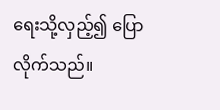ရေးသို့လှည့်၍ ပြောလိုက်သည်။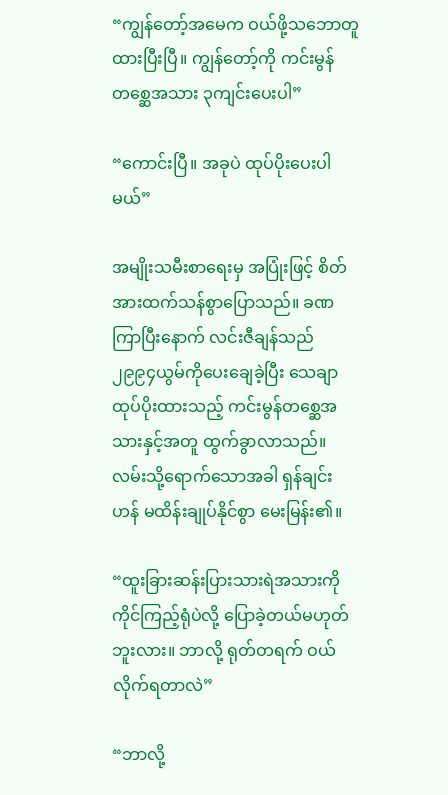“ကျွန်တော့်အမေက ဝယ်ဖို့သဘောတူထားပြီးပြီ။ ကျွန်တော့်ကို ကင်းမွန်တစ္ဆေအသား ၃ကျင်းပေးပါ”

“ကောင်းပြီ။ အခုပဲ ထုပ်ပိုးပေးပါမယ်”

အမျိုးသမီးစာရေးမှ အပြုံးဖြင့် စိတ်အားထက်သန်စွာပြောသည်။ ခဏကြာပြီးနောက် လင်းဇီချန်သည် ၂၉၉၄ယွမ်ကိုပေးချေခဲ့ပြီး သေချာထုပ်ပိုးထားသည့် ကင်းမွန်တစ္ဆေအသားနှင့်အတူ ထွက်ခွာလာသည်။ လမ်းသို့ရောက်သောအခါ ရှန်ချင်းဟန် မထိန်းချုပ်နိုင်စွာ မေးမြန်း၏။

“ထူးခြားဆန်းပြားသားရဲအသားကို ကိုင်ကြည့်ရုံပဲလို့ ပြောခဲ့တယ်မဟုတ်ဘူးလား။ ဘာလို့ ရုတ်တရက် ဝယ်လိုက်ရတာလဲ”

“ဘာလို့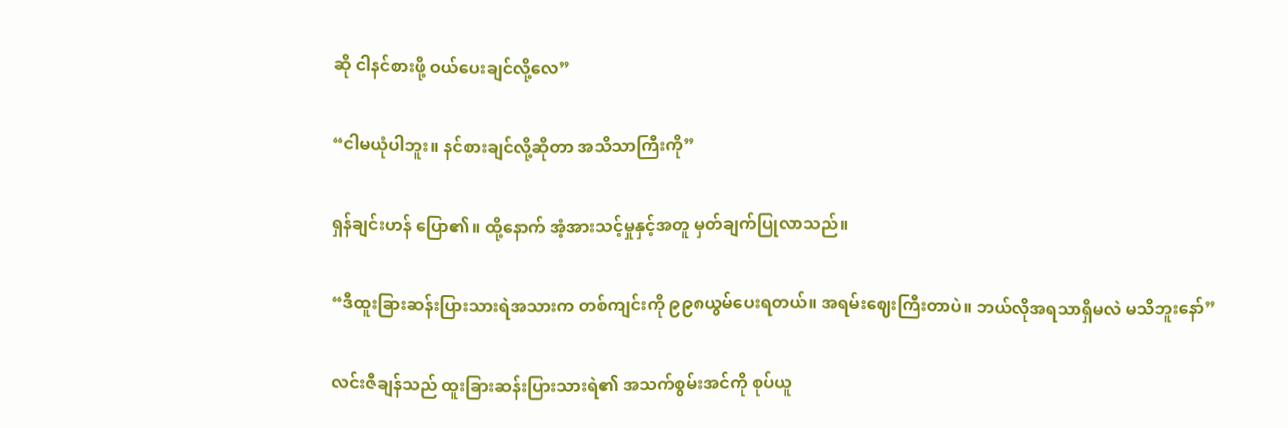ဆို ငါနင်စားဖို့ ဝယ်ပေးချင်လို့လေ”

“ငါမယုံပါဘူး။ နင်စားချင်လို့ဆိုတာ အသိသာကြီးကို”

ရှန်ချင်းဟန် ပြော၏။ ထို့နောက် အံ့အားသင့်မှုနှင့်အတူ မှတ်ချက်ပြုလာသည်။

“ဒီထူးခြားဆန်းပြားသားရဲအသားက တစ်ကျင်းကို ၉၉၈ယွမ်ပေးရတယ်။ အရမ်းဈေးကြီးတာပဲ။ ဘယ်လိုအရသာရှိမလဲ မသိဘူးနော်”

လင်းဇီချန်သည် ထူးခြားဆန်းပြားသားရဲ၏ အသက်စွမ်းအင်ကို စုပ်ယူ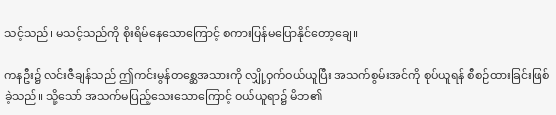သင့်သည်၊ မသင့်သည်ကို စိုးရိမ်နေသောကြောင့် စကားပြန်မပြောနိုင်တော့ချေ။

ကနဦး၌ လင်းဇီချန်သည် ဤကင်းမွန်တစ္ဆေအသားကို လျှို့ဝှက်ဝယ်ယူပြီး အသက်စွမ်းအင်ကို စုပ်ယူရန် စီစဉ်ထားခြင်းဖြစ်ခဲ့သည်။ သို့သော် အသက်မပြည့်သေးသောကြောင့် ဝယ်ယူရာ၌ မိဘ၏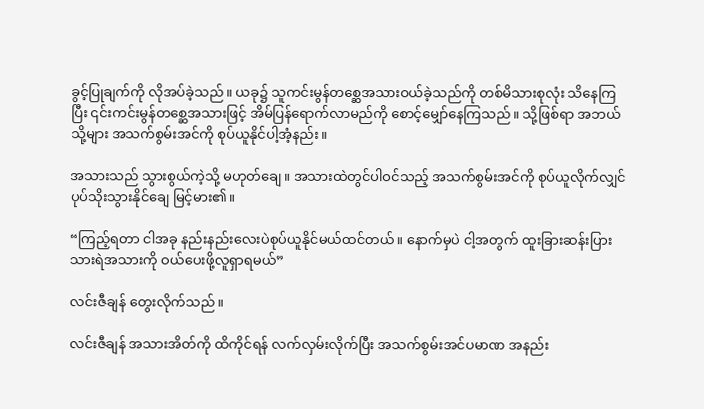ခွင့်ပြုချက်ကို လိုအပ်ခဲ့သည်။ ယခု၌ သူကင်းမွန်တစ္ဆေအသားဝယ်ခဲ့သည်ကို တစ်မိသားစုလုံး သိနေကြပြီး ‌၎င်းကင်းမွန်တစ္ဆေအသားဖြင့် အိမ်ပြန်ရောက်လာမည်ကို စောင့်မျှော်နေကြသည်။ သို့ဖြစ်ရာ အဘယ်သို့များ အသက်စွမ်းအင်ကို စုပ်ယူနိုင်ပါ့အံ့နည်း။

အသားသည် သွားစွယ်ကဲ့သို့ မဟုတ်ချေ။ အသားထဲတွင်ပါဝင်သည့် အသက်စွမ်းအင်ကို စုပ်ယူလိုက်လျှင် ပုပ်သိုးသွားနိုင်ချေ မြင့်မား၏။

“ကြည့်ရတာ ငါအခု နည်းနည်းလေးပဲစုပ်ယူနိုင်မယ်ထင်တယ်။ နောက်မှပဲ ငါ့အတွက် ထူးခြားဆန်းပြားသားရဲအသားကို ဝယ်ပေးဖို့လူရှာရမယ်”

လင်းဇီချန် တွေးလိုက်သည်။

လင်းဇီချန် အသားအိတ်ကို ထိကိုင်ရန် လက်လှမ်းလိုက်ပြီး အသက်စွမ်းအင်ပမာဏ အနည်း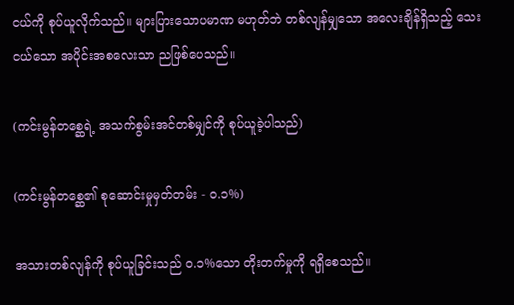ငယ်ကို စုပ်ယူလိုက်သည်။ များပြားသောပမာဏ မဟုတ်ဘဲ တစ်လျန်မျှသော အလေးချိန်ရှိသည့် သေးငယ်သော အပိုင်းအစလေးသာ ညဖြစ်ပေသည်။

(ကင်းမွန်တစ္ဆေရဲ့ အသက်စွမ်းအင်တစ်မျှင်ကို စုပ်ယူခဲ့ပါသည်)

(ကင်းမွန်တစ္ဆေ၏ စုဆောင်းမှုမှတ်တမ်း - ၀.၁%)

အသားတစ်လျန်ကို စုပ်ယူခြင်းသည် ၀.၁%သော တိုးတက်မှုကို ရရှိစေသည်။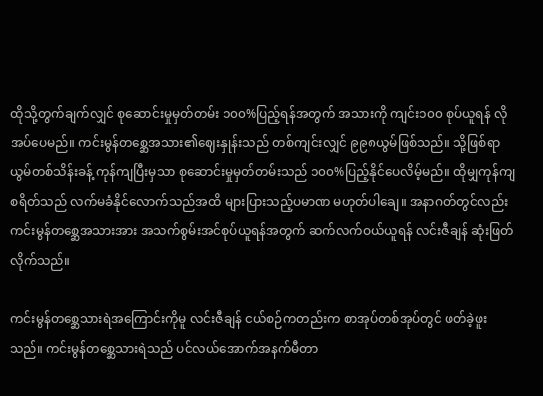ထိုသို့တွက်ချက်လျှင် စုဆောင်းမှုမှတ်တမ်း ၁၀၀%ပြည့်ရန်အတွက် အသားကို ကျင်း၁၀၀ စုပ်ယူရန် လိုအပ်ပေမည်။ ကင်းမွန်တစ္ဆေအသား၏ဈေးနှုန်းသည် တစ်ကျင်းလျှင် ၉၉၈ယွမ်ဖြစ်သည်။ သို့ဖြစ်ရာ ယွမ်တစ်သိန်းခန့် ကုန်ကျပြီးမှသာ စုဆောင်းမှုမှတ်တမ်းသည် ၁၀၀%ပြည့်နိုင်ပေလိမ့်မည်။ ထိုမျှကုန်ကျစရိတ်သည် လက်မခံနိုင်လောက်သည်အထိ များပြားသည့်ပမာဏ မဟုတ်ပါချေ။ အနာဂတ်တွင်လည်း ကင်းမွန်တစ္ဆေအသားအား အသက်စွမ်းအင်စုပ်ယူရန်အတွက် ဆက်လက်ဝယ်ယူရန် လင်းဇီချန် ဆုံးဖြတ်လိုက်သည်။

ကင်းမွန်တစ္ဆေ‌သားရဲအကြောင်းကိုမူ လင်းဇီချန် ငယ်စဉ်ကတည်းက စာအုပ်တစ်အုပ်တွင် ဖတ်ခဲ့ဖူးသည်။ ကင်းမွန်တစ္ဆေသားရဲသည် ပင်လယ်အောက်အနက်မီတာ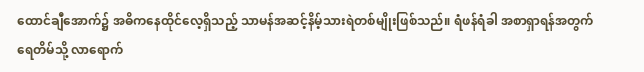ထောင်ချီအောက်၌ အဓိကနေထိုင်လေ့ရှိသည့် သာမန်အဆင့်နိမ့်သားရဲတစ်မျိုးဖြစ်သည်။ ရံဖန်ရံခါ အစာရှာရန်အတွက် ရေတိမ်သို့ လာရောက်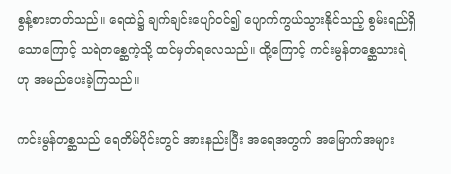စွန့်စားတတ်သည်။ ရေထဲ၌ ချက်ချင်းပျော်ဝင်၍ ပျောက်ကွယ်သွားနိုင်သည့် စွမ်းရည်ရှိသောကြောင့် သရဲတစ္ဆေကဲ့သို့ ထင်မှတ်ရလေသည်။ ထို့ကြောင့် ကင်းမွန်တစ္ဆေသားရဲဟု အမည်ပေးခဲ့ကြသည်။

ကင်းမွန်တစ္ဆသည် ရေတိမ်ပိုင်းတွင် အားနည်းပြီး အရေအတွက် အမြောက်အများ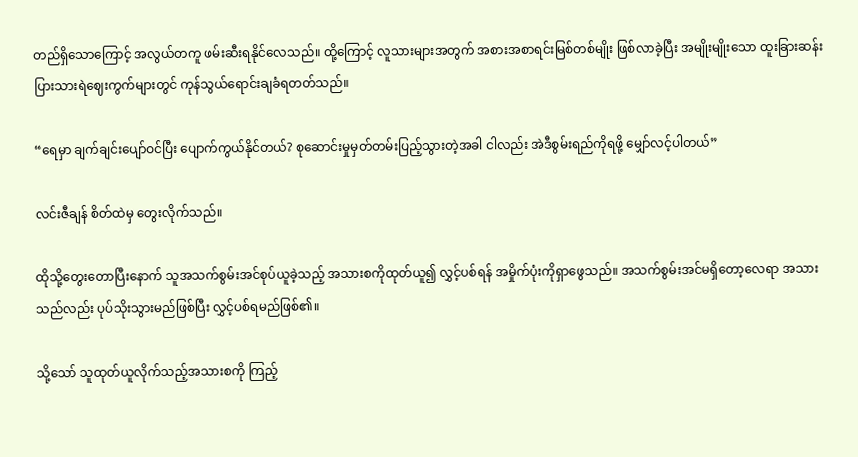တည်ရှိသောကြောင့် အလွယ်တကူ ဖမ်းဆီးရနိုင်လေသည်။ ထို့ကြောင့် လူသားများအတွက် အစားအစာရင်းမြစ်တစ်မျိုး ဖြစ်လာခဲ့ပြီး အမျိုးမျိုးသော ထူးခြားဆန်းပြားသားရဲဈေးကွက်များတွင် ကုန်သွယ်ရောင်းချခံရတတ်သည်။

“ရေမှာ ချက်ချင်းပျော်ဝင်ပြီး ပျောက်ကွယ်နိုင်တယ်? စုဆောင်းမှုမှတ်တမ်းပြည့်သွားတဲ့အခါ ငါလည်း အဲဒီစွမ်းရည်ကိုရဖို့ မျှော်လင့်ပါတယ်”

လင်းဇီချန် စိတ်ထဲမှ တွေးလိုက်သည်။

ထိုသို့တွေးတောပြီးနောက် သူအသက်စွမ်းအင်စုပ်ယူခဲ့သည့် အသားစကိုထုတ်ယူ၍ လွှင့်ပစ်ရန် အမှိုက်ပုံးကိုရှာဖွေသည်။ အသက်စွမ်းအင်မရှိတော့လေရာ အသားသည်လည်း ပုပ်သိုးသွားမည်ဖြစ်ပြီး လွှင့်ပစ်ရမည်ဖြစ်၏။

သို့သော် သူထုတ်ယူလိုက်သည့်အသားစကို ကြည့်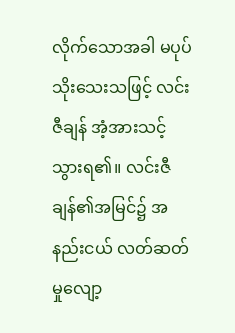လိုက်သောအခါ မပုပ်သိုးသေးသဖြင့် လင်းဇီချန် အံ့အားသင့်သွားရ၏။ လင်းဇီချန်၏အမြင်၌ အနည်းငယ် လတ်ဆတ်မှုလျော့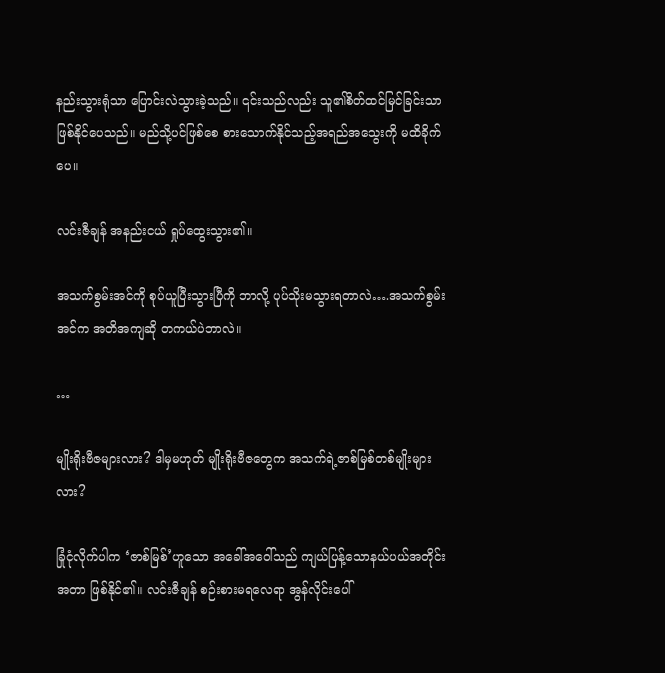နည်းသွားရုံသာ ပြောင်းလဲသွားခဲ့သည်။ ၎င်းသည်လည်း သူ၏စိတ်ထင်မြင်ခြင်းသာ ဖြစ်နိုင်ပေသည်။ မည်သို့ပင်ဖြစ်စေ စားသောက်နိုင်သည့်အရည်အသွေးကို မထိခိုက်ပေ။

လင်းဇီချန် အနည်းငယ် ရှုပ်ထွေးသွား၏။

အသက်စွမ်းအင်ကို စုပ်ယူပြီးသွားပြီကို ဘာလို့ ပုပ်သိုးမသွားရတာလဲ….အသက်စွမ်းအင်က အတိအကျဆို တကယ်ပဲဘာလဲ။

…

မျိုးရိုးဗီဇများလား? ဒါမှမဟုတ် မျိုးရိုးဗီဇတွေက အသက်ရဲ့ဇာစ်မြစ်တစ်မျိုးများလား?

ခြုံငုံလိုက်ပါက ‘ဇာစ်မြစ်’ဟူသော အခေါ်အဝေါ်သည် ကျယ်‌ပြန့်သောနယ်ပယ်အတိုင်းအတာ ဖြစ်နိုင်၏။ လင်းဇီချန် စဉ်းစားမရလေရာ အွန်လိုင်းပေါ်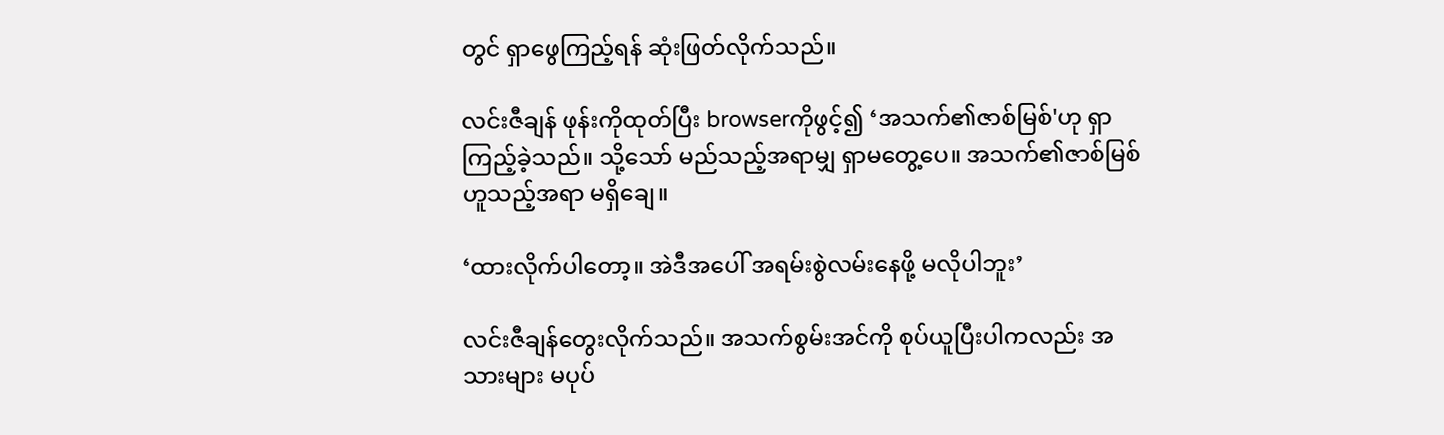တွင် ရှာဖွေကြည့်ရန် ဆုံးဖြတ်လိုက်သည်။

လင်းဇီချန် ဖုန်းကိုထုတ်ပြီး browserကိုဖွင့်၍ ‘အသက်၏ဇာစ်မြစ်'ဟု ရှာကြည့်ခဲ့သည်။ သို့သော် မည်သည့်အရာမျှ ရှာမတွေ့ပေ။ အသက်၏ဇာစ်မြစ်ဟူသည့်အရာ မရှိချေ။

‘ထားလိုက်ပါတော့။ အဲဒီအပေါ် အရမ်းစွဲလမ်းနေဖို့ မလိုပါဘူး’

လင်းဇီချန်တွေးလိုက်သည်။ အသက်စွမ်းအင်ကို စုပ်ယူပြီးပါကလည်း အသားများ မပုပ်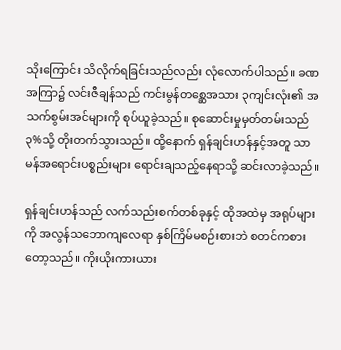သိုးကြောင်း သိလိုက်ရခြင်းသည်လည်း လုံလောက်ပါသည်။ ခဏအကြာ၌ လင်းဇီချန်သည် ကင်းမွန်တစ္ဆေအသား ၃ကျင်းလုံး၏ အသက်စွမ်းအင်များကို စုပ်ယူခဲ့သည်။ စုဆောင်းမှုမှတ်တမ်းသည် ၃%သို့ တိုးတက်သွားသည်။ ထို့နောက် ရှန်ချင်းဟန်နှင့်အတူ သာမန်အရောင်းပစ္စည်းများ ရောင်းချသည့်နေရာသို့ ဆင်းလာခဲ့သည်။

ရှန်ချင်းဟန်သည် လက်သည်းစက်တစ်ခုနှင့် ထိုအထဲမှ အရုပ်များကို အလွန်သဘောကျလေရာ နှစ်ကြိမ်မစဉ်းစားဘဲ စတင်ကစားတော့သည်။ ကိုးယိုးကားယား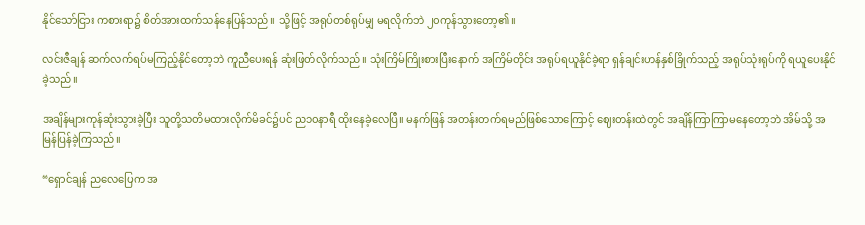နိုင်သော်ငြား ကစားရာ၌ စိတ်အားထက်သန်‌နေပြန်သည်။ သို့ဖြင့် အရုပ်တစ်ရုပ်မျှ မရလိုက်ဘဲ ၂၀ကုန်သွားတော့၏။

လင်းဇီချန် ဆက်လက်ရပ်မကြည့်နိုင်တော့ဘဲ ကူညီပေးရန် ဆုံးဖြတ်လိုက်သည်။ သုံးကြိမ်ကြိုးစားပြီးနောက် အကြိမ်တိုင်း အရုပ်ရယူနိုင်ခဲ့ရာ ရှန်ချင်းဟန်နှစ်ခြိုက်သည့် အရုပ်သုံးရုပ်ကို ရယူပေးနိုင်ခဲ့သည်။

အချိန်များကုန်ဆုံးသွားခဲ့ပြီး သူတို့သတိမထားလိုက်မိခင်၌ပင် ည၁၀နာရီ ထိုးနေခဲ့လေပြီ။ မနက်ဖြန် အတန်းတက်ရမည်ဖြစ်သောကြောင့် ဈေးတန်းထဲတွင် အချိန်ကြာကြာမနေတော့ဘဲ အိမ်သို့ အမြန်ပြန်ခဲ့ကြသည်။

“ရှောင်ချန် ညလေပြေက အ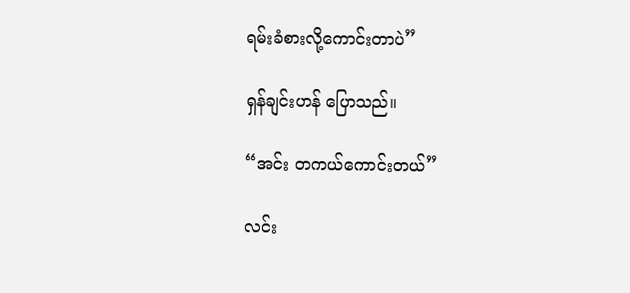ရမ်း‌ခံစားလို့ကောင်းတာပဲ”

ရှန်ချင်းဟန် ပြောသည်။

“အင်း တကယ်ကောင်းတယ်”

လင်း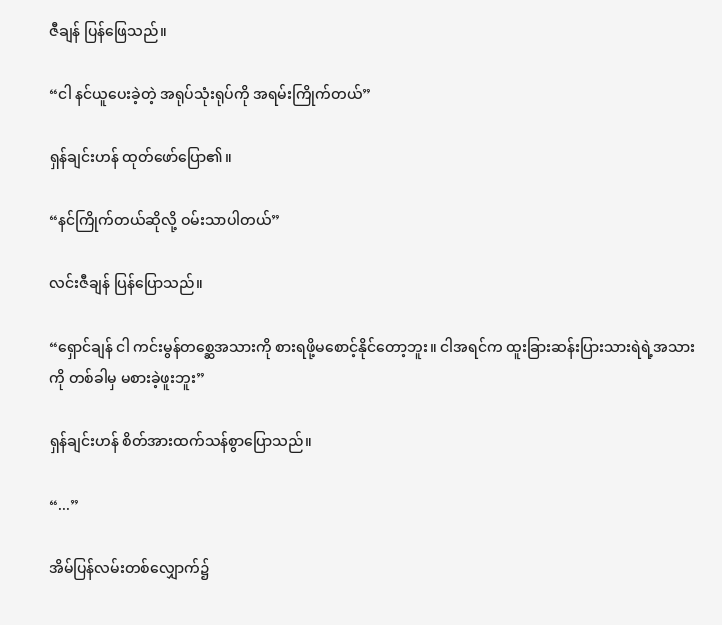ဇီချန် ပြန်ဖြေသည်။

“ငါ နင်ယူပေးခဲ့တဲ့ အရုပ်သုံးရုပ်ကို အရမ်းကြိုက်တယ်”

ရှန်ချင်းဟန် ထုတ်ဖော်ပြော၏။

“နင်ကြိုက်တယ်‌ဆိုလို့ ဝမ်းသာပါတယ်”

လင်းဇီချန် ပြန်ပြောသည်။

“ရှောင်ချန် ငါ ကင်းမွန်တစ္ဆေအသားကို စားရဖို့မစောင့်နိုင်တော့ဘူး။ ငါအရင်က ထူးခြားဆန်းပြားသားရဲရဲ့အသားကို တစ်ခါမှ မစားခဲ့ဖူးဘူး”

ရှန်ချင်းဟန် စိတ်အားထက်သန်စွာပြောသည်။

“...”

အိမ်ပြန်လမ်းတစ်လျှောက်၌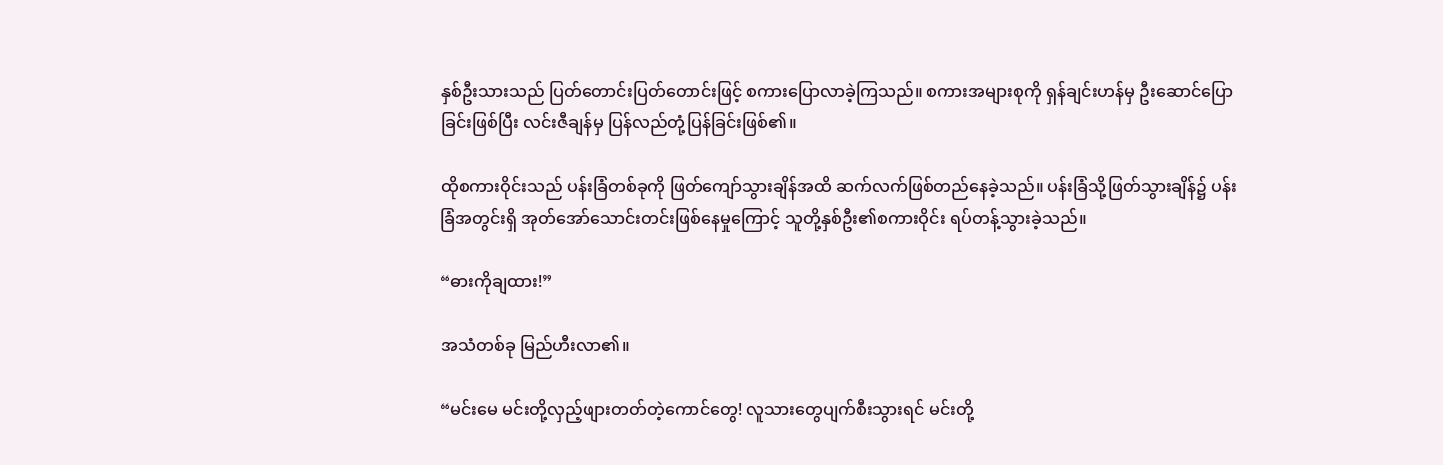နှစ်ဦးသားသည် ပြတ်တောင်းပြတ်တောင်းဖြင့် စကားပြောလာခဲ့ကြသည်။ စကားအများစုကို ရှန်ချင်းဟန်မှ ဦးဆောင်ပြောခြင်းဖြစ်ပြီး လင်းဇီချန်မှ ပြန်လည်တုံ့ပြန်ခြင်းဖြစ်၏။

ထိုစကားဝိုင်းသည် ပန်းခြံတစ်ခုကို ဖြတ်ကျော်သွားချိန်အထိ ဆက်လက်ဖြစ်တည်နေခဲ့သည်။ ပန်းခြံသို့ဖြတ်သွားချိန်၌ ပန်းခြံအတွင်းရှိ အုတ်အော်သောင်းတင်းဖြစ်နေမှုကြောင့် သူတို့နှစ်ဦး၏စကားဝိုင်း ရပ်တန့်သွားခဲ့သည်။

“ဓားကိုချထား!”

အသံတစ်ခု မြည်ဟီးလာ၏။

“မင်းမေ မင်းတို့လှည့်ဖျားတတ်တဲ့ကောင်တွေ! လူသားတွေပျက်စီးသွားရင် မင်းတို့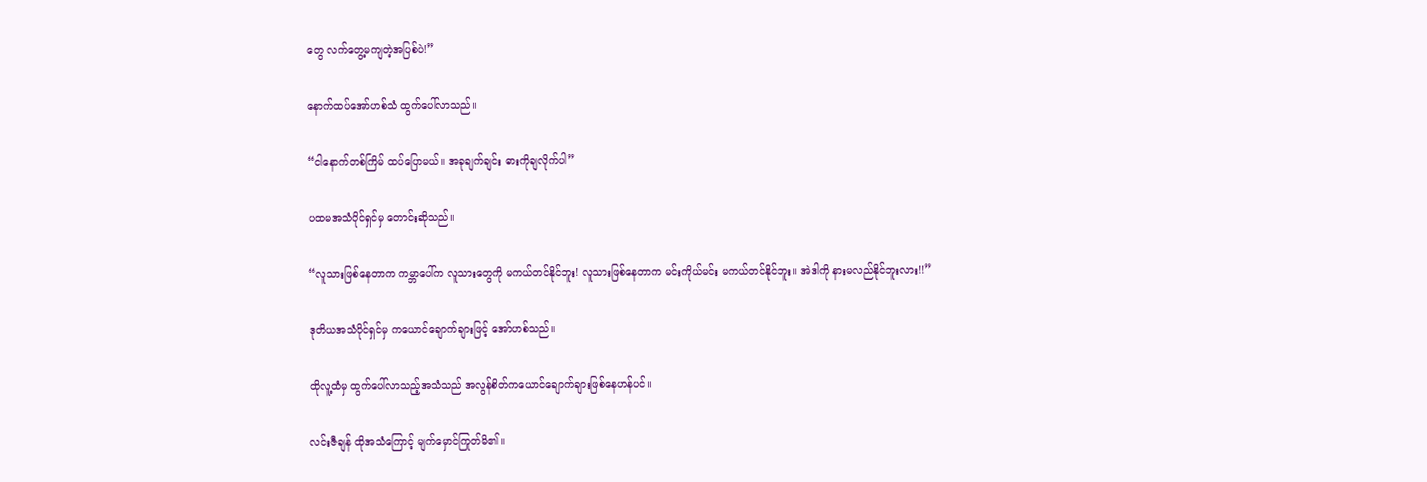တွေ လက်တွေ့မကျတဲ့အပြစ်ပဲ!”

နောက်ထပ်အော်ဟစ်သံ ထွက်ပေါ်လာသည်။

“ငါနောက်တစ်ကြိမ် ထပ်ပြောမယ်။ အခုချက်ချင်း ဓားကိုချလိုက်ပါ”

ပထမအသံပိုင်ရှင်မှ တောင်းဆိုသည်။

“လူသားဖြစ်နေတာက ကမ္ဘာပေါ်က လူသားတွေကို မကယ်တင်နိုင်ဘူး! လူသားဖြစ်နေတာက မင်းကိုယ်မင်း မကယ်တင်နိုင်ဘူး။ အဲဒါကို နားမလည်နိုင်ဘူးလား!!”

ဒုတိယအသံပိုင်ရှင်မှ ကယောင်ချောက်ချားဖြင့် အော်ဟစ်သည်။

ထိုလူ့ထံမှ ထွက်ပေါ်လာသည့်အသံသည် အလွန်စိတ်ကယောင်ချောက်ချားဖြစ်နေဟန်ပင်။

လင်းဇီချန် ထိုအသံကြောင့် မျက်မှောင်ကြုတ်မိ၏။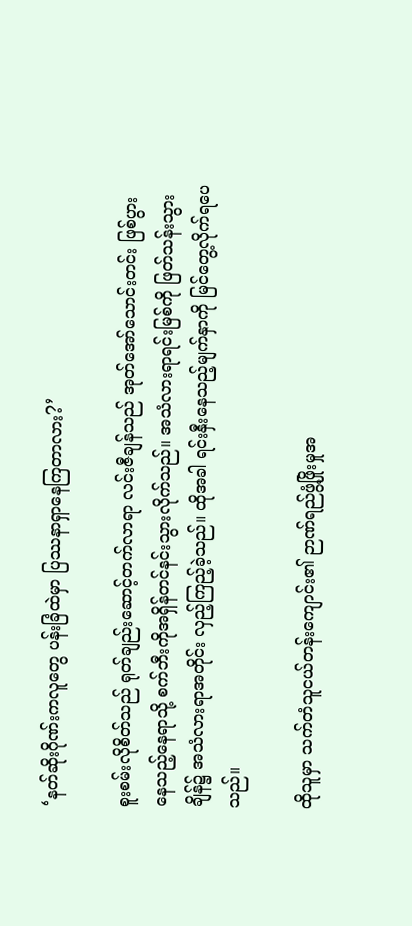‘နတ်ဆိုးဂိုဏ်းကလူတွေ ပန်းခြံထဲမှာ ပြဿနာရှာနေကြတာလား?’

စူးစမ်းလိုစိတ်သည် ရုတ်ချည်းဆောင့်တက်လာရာ လင်းဇီချန်သည် အုတ်အော်သောင်းတင်း ဖြစ်ပွားနေသည့်နေရာသို့ စက်ဘီးကိုအရှိန်တင်နင်းသွားလိုက်သည်။ အသံလားရာရင်းမြစ်ကို ဖြတ်သန်းသွားချိန်၌ အသံလားရာအတိုင်း လှည့်ကြည့်ခဲ့သည်။ ထိုအခါ ရင်းနှီးနေသည့်မျက်နှာကို မြင်တွေ့လိုက်ရပေသည်။

ထိုသူမှာ သက်တံသူငယ်တန်းကျောင်း၏ ဉာဏ်ရည်ဖွံ့ဖြိုးမှုအ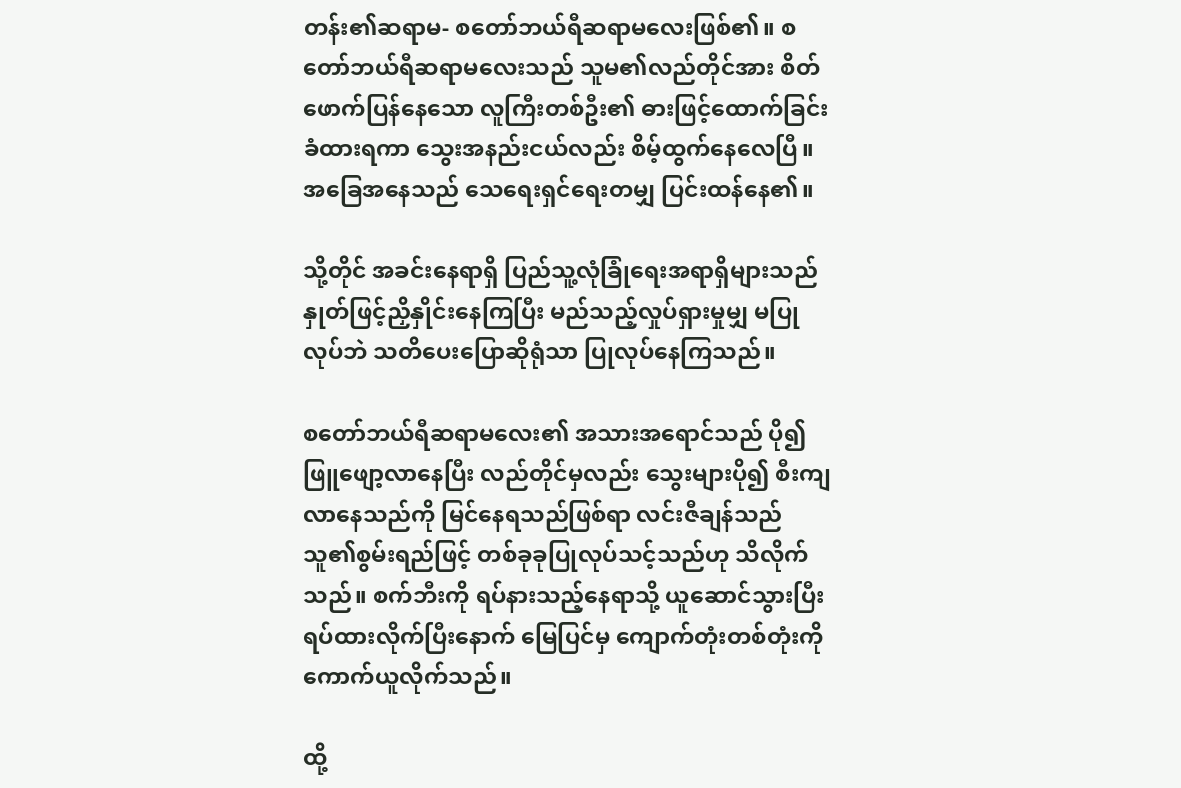တန်း၏ဆရာမ- စတော်ဘယ်ရီဆရာမလေးဖြစ်၏။ စတော်ဘယ်ရီဆရာမလေးသည် သူမ၏လည်တိုင်အား စိတ်ဖောက်ပြန်နေသော လူကြီးတစ်ဦး၏ ဓားဖြင့်ထောက်ခြင်း ခံထားရကာ သွေးအနည်းငယ်လည်း စိမ့်ထွက်နေလေပြီ။ အခြေအနေသည် သေရေးရှင်ရေးတမျှ ပြင်းထန်နေ၏။

သို့တိုင် အခင်းနေရာရှိ ပြည်သူ့လုံခြုံရေးအရာရှိများသည် နှုတ်ဖြင့်ညှိနှိုင်းနေကြပြီး မည်သည့်လှုပ်ရှားမှုမျှ မပြုလုပ်ဘဲ သတိပေးပြောဆိုရုံသာ ပြုလုပ်နေကြသည်။

စတော်ဘယ်ရီဆရာမလေး၏ အသားအရောင်သည် ပို၍ဖြူဖျော့လာနေပြီး လည်တိုင်မှလည်း သွေးများပို၍ စီးကျလာနေသည်ကို မြင်နေရသည်ဖြစ်ရာ လင်းဇီချန်သည် သူ၏စွမ်းရည်ဖြင့် တစ်ခုခုပြုလုပ်သင့်သည်ဟု သိလိုက်သည်။ စက်ဘီးကို ရပ်နားသည့်နေရာသို့ ယူဆောင်သွားပြီး ရပ်ထားလိုက်ပြီးနောက် မြေပြင်မှ ကျောက်တုံးတစ်တုံးကို ကောက်ယူလိုက်သည်။

ထို့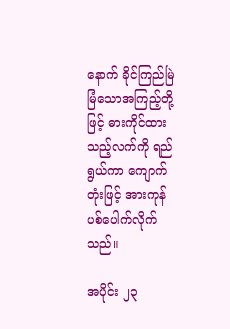နောက် ခိုင်ကြည်မြဲမြံသောအကြည့်တို့ဖြင့် ဓားကိုင်ထားသည့်လက်ကို ရည်ရွယ်ကာ ကျောက်တုံးဖြင့် အားကုန်ပစ်ပေါက်လိုက်သည်။

အပိုင်း ၂၃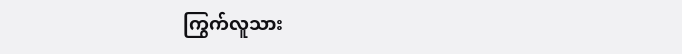ကြွက်လူသား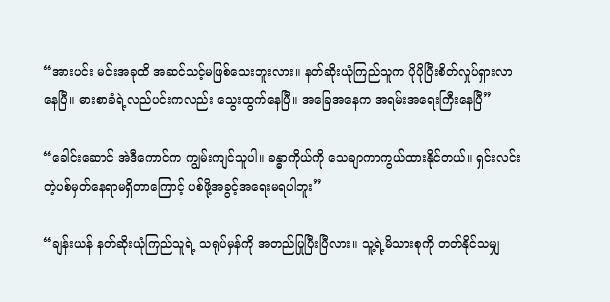“အားပင်း မင်းအခုထိ အဆင်သင့်မဖြစ်သေးဘူးလား။ နတ်ဆိုးယုံကြည်သူက ပိုပိုပြီးစိတ်လှုပ်ရှားလာနေပြီ။ ဓားစာခံရဲ့လည်ပင်းကလည်း သွေး‌ထွက်နေပြီ။ အခြေအနေက အရမ်းအရေးကြီးနေပြီ”

“ခေါင်းဆောင် အဲဒီကောင်က ကျွမ်းကျင်သူပါ။ ခန္ဓာကိုယ်ကို သေချာကာကွယ်ထားနိုင်တယ်။ ရှင်းလင်းတဲ့ပစ်မှတ်နေရာမရှိတာကြောင့် ပစ်ဖို့အခွင့်အရေးမရပါဘူး”

“ချန်းယန် နတ်ဆိုးယုံကြည်သူရဲ့ သရုပ်မှန်ကို အတည်ပြုပြီးပြီလား။ သူ့ရဲ့မိသားစုကို တတ်နိုင်သမျှ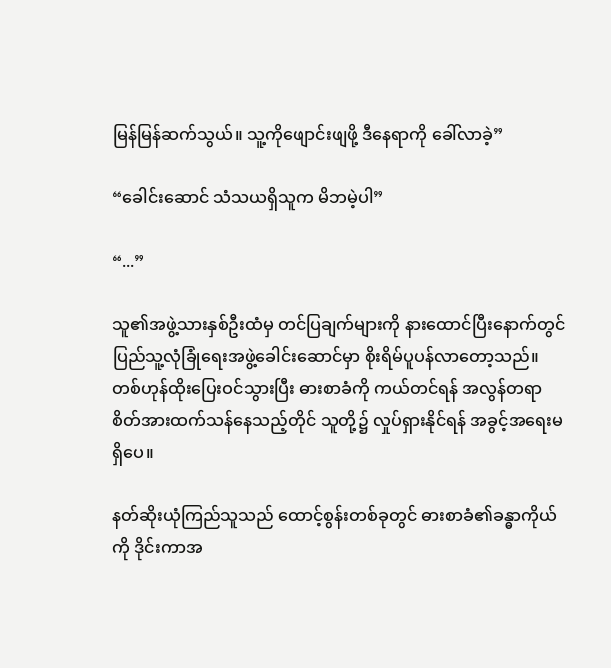မြန်မြန်ဆက်သွယ်။ သူ့ကိုဖျောင်းဖျဖို့ ဒီနေရာကို ခေါ်လာခဲ့”

“ခေါင်းဆောင် သံသယရှိသူက မိဘမဲ့ပါ”

“...”

သူ၏အဖွဲ့သားနှစ်ဦးထံမှ တင်ပြချက်များကို နားထောင်ပြီးနောက်တွင် ပြည်သူ့လုံခြုံရေးအဖွဲ့ခေါင်းဆောင်မှာ စိုးရိမ်ပူပန်လာတော့သည်။ တစ်ဟုန်ထိုးပြေးဝင်သွားပြီး ဓားစာခံကို ကယ်တင်ရန် အလွန်တရာ စိတ်အားထက်သန်နေသည့်တိုင် သူတို့၌ လှုပ်ရှားနိုင်ရန် အခွင့်အရေးမရှိပေ။

နတ်ဆိုးယုံကြည်သူသည် ထောင့်စွန်းတစ်ခုတွင် ဓားစာခံ၏ခန္ဓာကိုယ်ကို ဒိုင်းကာအ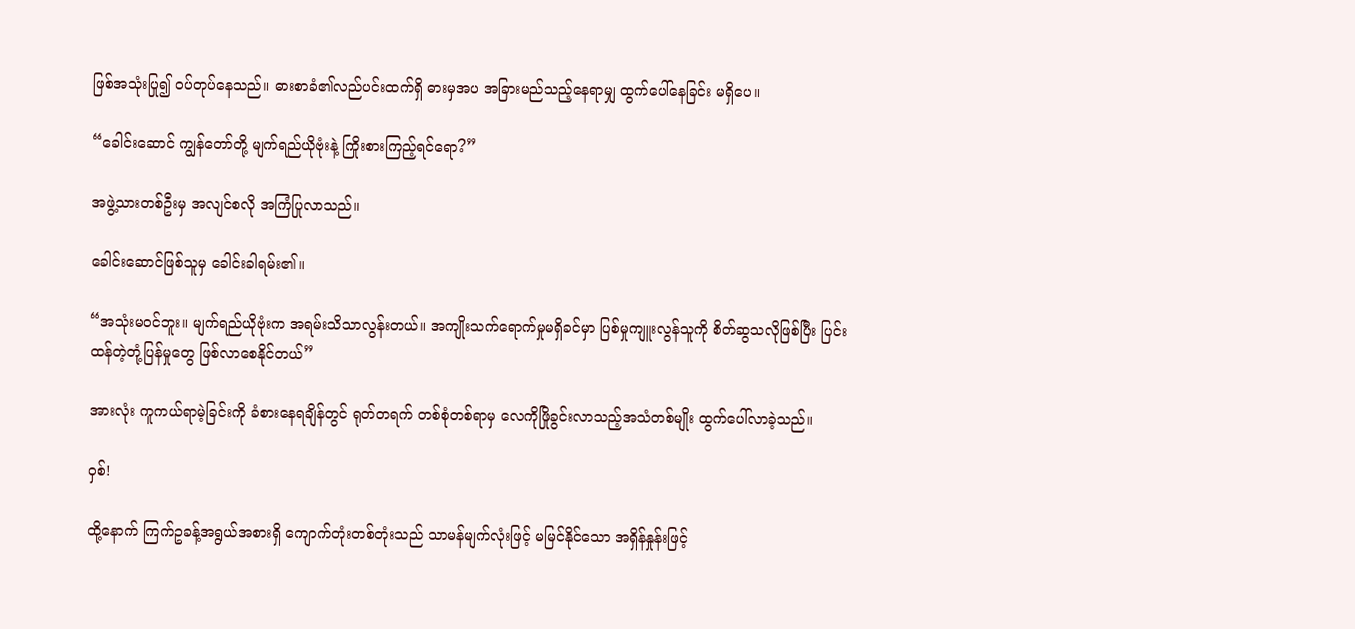ဖြစ်အသုံးပြု၍ ဝပ်တုပ်နေသည်။ ဓားစာခံ၏လည်ပင်းထက်ရှိ ဓားမှအပ အခြားမည်သည့်နေရာမျှ ထွက်ပေါ်နေခြင်း မရှိပေ။

“ခေါင်းဆောင် ကျွန်တော်တို့ မျက်ရည်ယိုဗုံးနဲ့ ကြိုးစားကြည့်ရင်ရော?”

အဖွဲ့သားတစ်ဦးမှ အလျင်စလို အကြံပြုလာသည်။

ခေါင်းဆောင်ဖြစ်သူမှ ခေါင်းခါရမ်း၏။

“အသုံးမဝင်ဘူး။ မျက်ရည်ယိုဗုံးက အရမ်းသိသာလွန်းတယ်။ အကျိုးသက်ရောက်မှုမရှိခင်မှာ ပြစ်မှုကျူးလွန်သူကို စိတ်ဆွသလိုဖြစ်ပြီး ပြင်းထန်တဲ့တုံ့ပြန်မှုတွေ ဖြစ်လာစေနိုင်တယ်”

အားလုံး ကူကယ်ရာမဲ့ခြင်းကို ခံစားနေရချိန်တွင် ရုတ်တရက် တစ်စုံတစ်ရာမှ လေကိုဖြိုခွင်းလာသည့်အသံတစ်မျိုး ထွက်ပေါ်လာခဲ့သည်။

ဝှစ်!

ထို့နောက် ကြက်ဥခန့်အရွယ်အစားရှိ ကျောက်တုံးတစ်တုံးသည် သာမန်မျက်လုံးဖြင့် မမြင်နိုင်သော အရှိန်နှုန်းဖြင့်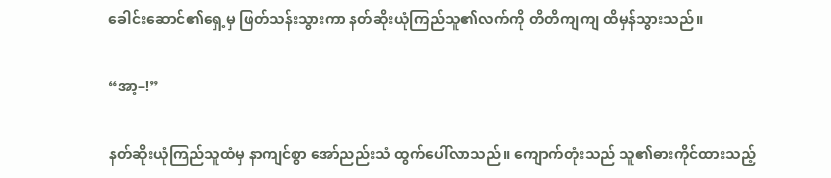ခေါင်းဆောင်၏ရှေ့မှ ဖြတ်သန်းသွားကာ နတ်ဆိုးယုံကြည်သူ၏လက်ကို တိတိကျကျ ထိမှန်သွားသည်။

“အာ့–!”

နတ်ဆိုးယုံကြည်သူထံမှ နာကျင်စွာ‌ အော်ညည်းသံ ထွက်ပေါ်လာသည်။ ကျောက်တုံးသည် သူ၏ဓားကိုင်ထားသည့်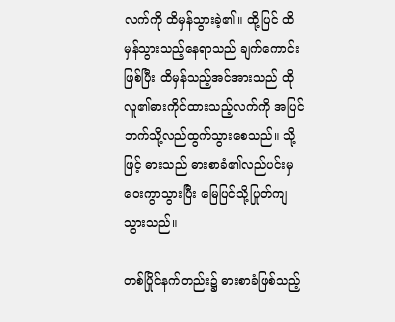လက်ကို ထိမှန်သွားခဲ့၏။ ထို့ပြင် ထိမှန်သွားသည့်နေရာသည် ချက်ကောင်းဖြစ်ပြီး ထိမှန်သည့်အင်အားသည် ထိုလူ၏ဓားကိုင်ထားသည့်လက်ကို အပြင်ဘက်သို့လည်ထွက်သွားစေသည်။ သို့ဖြင့် ဓားသည် ဓားစာခံ၏လည်ပင်းမှ ဝေးကွာသွားပြီး မြေပြင်သို့ပြုတ်ကျသွားသည်။

တစ်ပြိုင်နက်တည်း၌ ဓားစာခံဖြစ်သည့်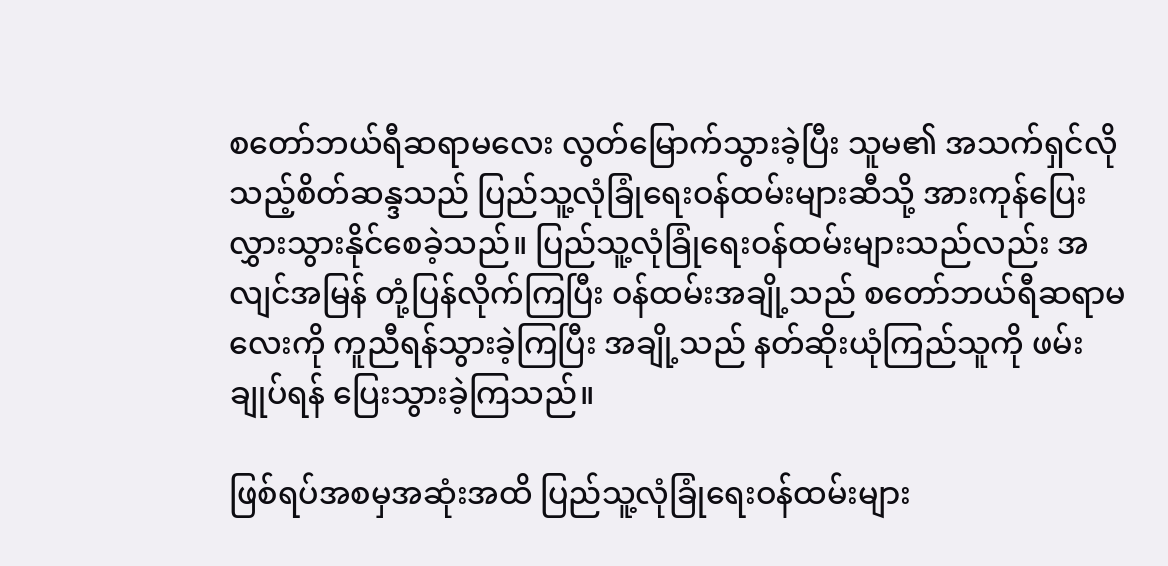စတော်ဘယ်ရီဆရာမလေး လွတ်မြောက်သွားခဲ့ပြီး သူမ၏ အသက်ရှင်လိုသည့်စိတ်ဆန္ဒသည် ပြည်သူ့လုံခြုံရေးဝန်ထမ်းများဆီသို့ အားကုန်ပြေးလွှားသွားနိုင်စေခဲ့သည်။ ပြည်သူ့လုံခြုံရေးဝန်ထမ်းများသည်လည်း အလျင်အမြန် တုံ့ပြန်လိုက်ကြပြီး ဝန်ထမ်းအချို့သည် စတော်ဘယ်ရီဆရာမလေးကို ကူညီရန်သွားခဲ့ကြပြီး အချို့သည် နတ်ဆိုးယုံကြည်သူကို ဖမ်းချုပ်ရန် ပြေးသွားခဲ့ကြသည်။

ဖြစ်ရပ်အစမှအဆုံးအထိ ပြည်သူ့လုံခြုံရေးဝန်ထမ်းများ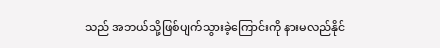သည် အဘယ်သို့ဖြစ်ပျက်သွားခဲ့ကြောင်းကို နားမလည်နိုင်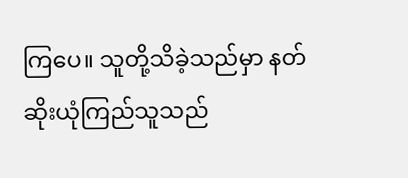ကြပေ။ သူတို့သိခဲ့သည်မှာ နတ်ဆိုးယုံကြည်သူသည်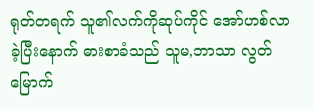ရုတ်တရက် သူ၏လက်ကိုဆုပ်ကိုင် အော်ဟစ်လာခဲ့ပြီးနောက် ဓားစာခံသည် သူမ,ဘာသာ လွတ်မြောက်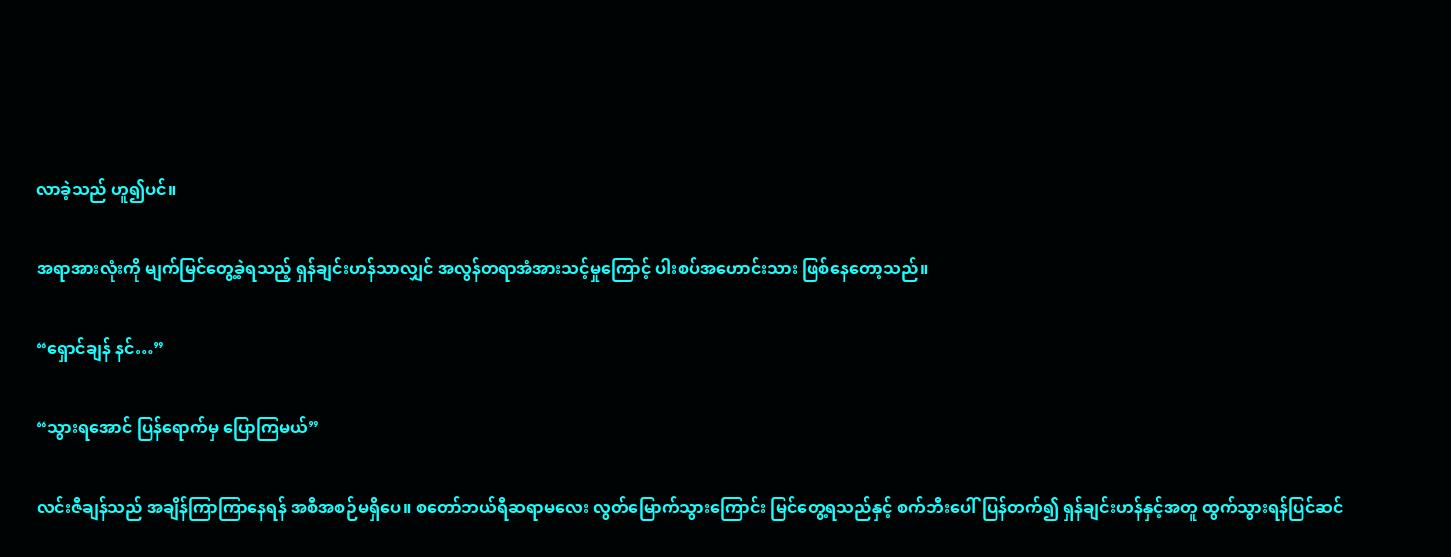လာခဲ့သည် ဟူ၍ပင်။

အရာအားလုံးကို မျက်မြင်တွေ့ခဲ့ရသည့် ရှန်ချင်းဟန်သာလျှင် အလွန်တရာအံအားသင့်မှုကြောင့် ပါးစပ်အဟောင်းသား ဖြစ်နေတော့သည်။

“ရှောင်ချန် နင်…”

“သွားရအောင် ပြန်ရောက်မှ ပြောကြမယ်”

လင်းဇီချန်သည် အချိန်ကြာကြာနေရန် အစီအစဉ်မရှိပေ။ စတော်ဘယ်ရီဆရာ‌မလေး လွတ်မြောက်သွားကြောင်း မြင်တွေ့ရသည်နှင့် စက်ဘီးပေါ်ပြန်တက်၍ ရှန်ချင်းဟန်နှင့်အတူ ထွက်သွားရန်ပြင်ဆင်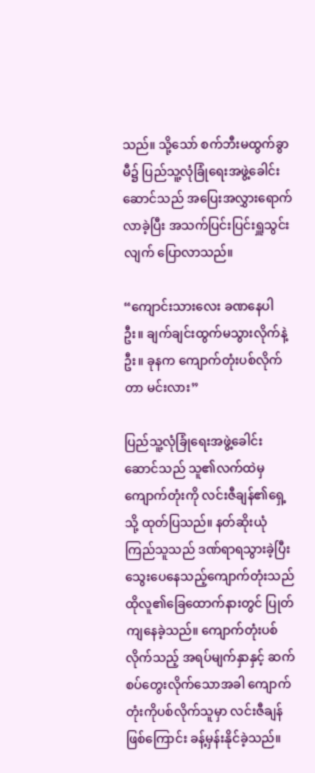သည်။ သို့သော် စက်ဘီးမထွက်ခွာမီ၌ ပြည်သူ့လုံခြုံရေးအဖွဲ့ခေါင်းဆောင်သည် အပြေးအလွှားရောက်လာခဲ့ပြီး အသက်ပြင်းပြင်းရှူသွင်းလျက် ပြောလာသည်။

“ကျောင်းသားလေး ခဏနေပါဦး။ ချက်ချင်းထွက်မသွားလိုက်နဲ့ဦး။ ခုနက ကျောက်တုံးပစ်လိုက်တာ မင်းလား”

ပြည်သူ့လုံခြုံရေးအဖွဲ့ခေါင်းဆောင်သည် သူ၏လက်ထဲမှ ကျောက်တုံးကို လင်းဇီချန်၏ရှေ့သို့ ထုတ်ပြသည်။ နတ်ဆိုးယုံကြည်သူသည် ဒဏ်ရာရသွားခဲ့ပြီး သွေးပေနေသည့်ကျောက်တုံးသည် ထိုလူ၏ခြေထောက်နားတွင် ပြုတ်ကျနေခဲ့သည်။ ကျောက်တုံးပစ်လိုက်သည့် အရပ်မျက်နှာနှင့် ဆက်စပ်တွေး‌လိုက်သောအခါ ကျောက်တုံးကိုပစ်လိုက်သူမှာ လင်းဇီချန်ဖြစ်ကြောင်း ခန့်မှန်းနိုင်ခဲ့သည်။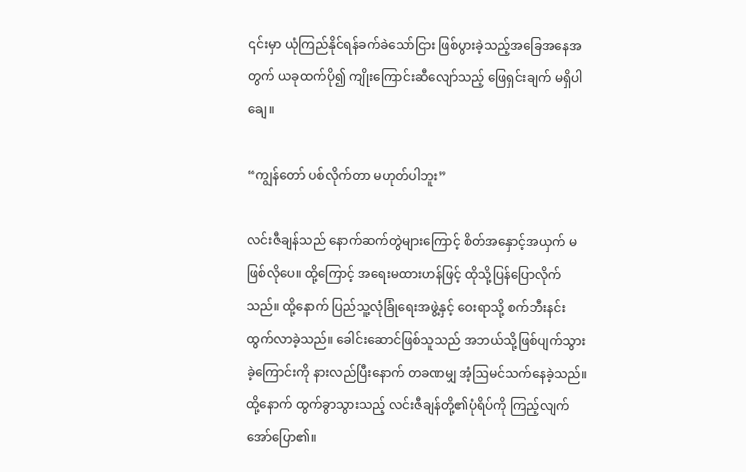၎င်းမှာ ယုံကြည်နိုင်ရန်ခက်ခဲသော်ငြား ဖြစ်ပွားခဲ့သည့်အခြေအနေအတွက် ယခုထက်ပို၍ ကျိုးကြောင်းဆီလျော်သည့် ဖြေရှင်းချက် မရှိပါချေ။

“ကျွန်တော် ပစ်လိုက်တာ မဟုတ်ပါဘူး”

လင်းဇီချန်သည် နောက်ဆက်တွဲများကြောင့် စိတ်အနှောင့်အယှက် မဖြစ်လိုပေ။ ထို့ကြောင့် အရေးမထားဟန်ဖြင့် ထိုသို့ပြန်ပြောလိုက်သည်။ ထို့နောက် ပြည်သူ့လုံခြုံရေးအဖွဲ့နှင့် ဝေးရာသို့ စက်ဘီးနင်းထွက်လာခဲ့သည်။ ခေါင်းဆောင်ဖြစ်သူသည် အဘယ်သို့ဖြစ်ပျက်သွားခဲ့ကြောင်းကို နားလည်ပြီးနောက် တခဏမျှ အံ့ဩမင်သက်နေခဲ့သည်။ ထို့နောက် ထွက်ခွာသွားသည့် လင်းဇီချန်တို့၏ပုံရိပ်ကို ကြည့်လျက် အော်ပြော၏။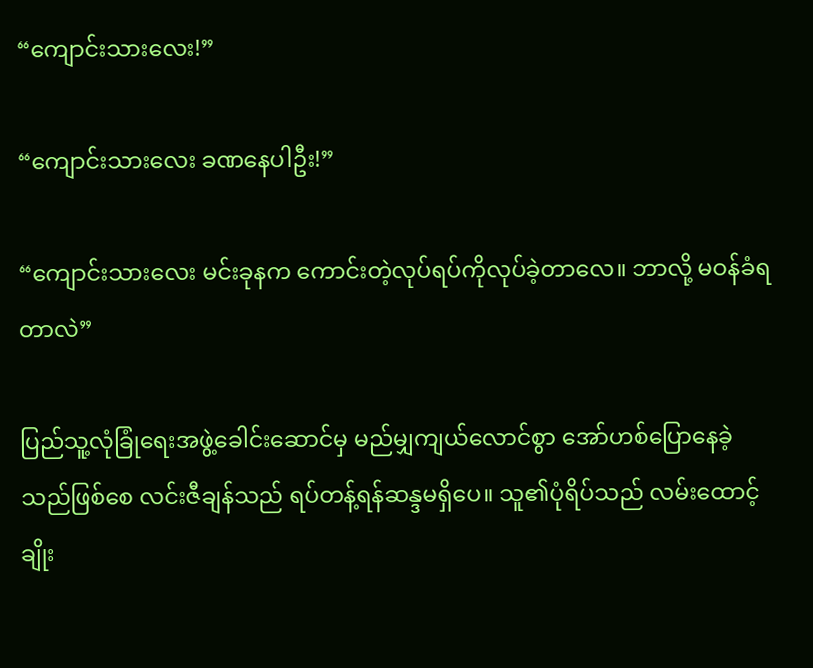“ကျောင်းသားလေး!”

“ကျောင်းသားလေး ခဏနေပါဦး!”

“ကျောင်းသားလေး မင်းခုနက ကောင်းတဲ့လုပ်ရပ်ကိုလုပ်ခဲ့တာလေ။ ဘာလို့ မဝန်ခံရတာလဲ”

ပြည်သူ့လုံခြုံရေးအဖွဲ့ခေါင်းဆောင်မှ မည်မျှကျယ်လောင်စွာ အော်ဟစ်ပြောနေခဲ့သည်ဖြစ်စေ လင်းဇီချန်သည် ရပ်တန့်ရန်ဆန္ဒမရှိပေ။ သူ၏ပုံရိပ်သည် လမ်းထောင့်ချိုး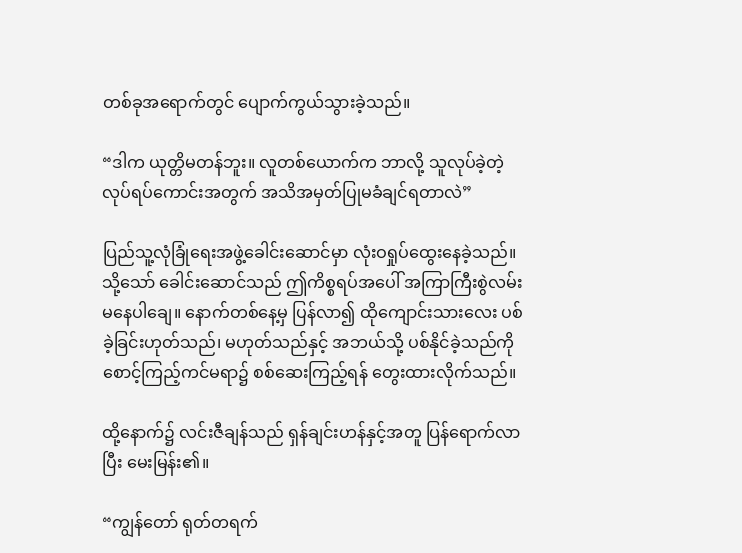တစ်ခုအရောက်တွင် ပျောက်ကွယ်သွားခဲ့သည်။

“ဒါက ယုတ္တိမတန်ဘူး။ လူတစ်ယောက်က ဘာလို့ သူလုပ်ခဲ့တဲ့လုပ်ရပ်ကောင်းအတွက် အသိအမှတ်ပြုမခံချင်ရတာလဲ”

ပြည်သူ့လုံခြုံရေးအဖွဲ့ခေါင်းဆောင်မှာ လုံးဝရှုပ်ထွေးနေ‌ခဲ့သည်။ သို့သော် ခေါင်းဆောင်သည် ဤကိစ္စရပ်အပေါ် အကြာကြီးစွဲလမ်း မနေပါချေ။ နောက်တစ်နေ့မှ ပြန်လာ၍ ထိုကျောင်းသားလေး ပစ်ခဲ့ခြင်းဟုတ်သည်၊ မဟုတ်သည်နှင့် အဘယ်သို့ ပစ်နိုင်ခဲ့သည်ကို စောင့်ကြည့်ကင်မရာ၌ စစ်ဆေးကြည့်ရန် တွေးထားလိုက်သည်။

ထို့နောက်၌ လင်းဇီချန်သည် ရှန်ချင်းဟန်နှင့်အတူ ပြန်ရောက်လာပြီး မေးမြန်း၏။

“ကျွန်တော် ရုတ်တရက်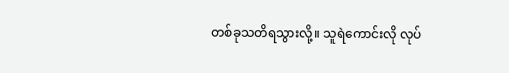တစ်ခုသတိရသွားလို့။ သူရဲကောင်းလို လုပ်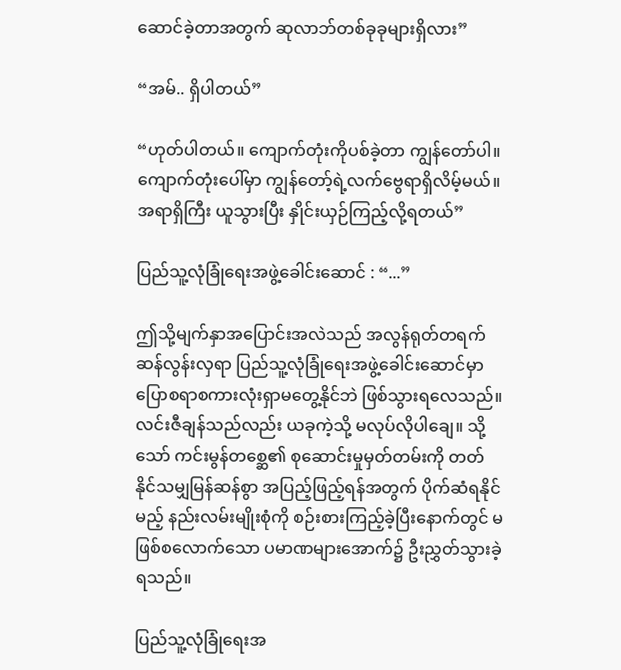ဆောင်ခဲ့တာအတွက် ဆုလာဘ်တစ်ခုခုများရှိလား”

“အမ်.. ရှိပါတယ်”

“ဟုတ်ပါတယ်။ ကျောက်တုံးကိုပစ်ခဲ့တာ ကျွန်တော်ပါ။ ကျောက်တုံးပေါ်မှာ ကျွန်တော့်ရဲ့လက်ဗွေရာရှိလိမ့်မယ်။ အရာရှိကြီး ယူသွားပြီး နှိုင်းယှဉ်ကြည့်လို့ရတယ်”

ပြည်သူ့လုံခြုံရေးအဖွဲ့ခေါင်းဆောင် : “...”

ဤသို့မျက်နှာအပြောင်းအလဲသည် အလွန်ရုတ်တရက်ဆန်လွန်းလှရာ ပြည်သူ့လုံခြုံရေး‌အဖွဲ့ခေါင်းဆောင်မှာ ပြောစရာစကားလုံးရှာမတွေ့နိုင်ဘဲ ဖြစ်သွားရလေသည်။ လင်းဇီချန်သည်လည်း ယခုကဲ့သို့ မလုပ်လိုပါချေ။ သို့သော် ကင်းမွန်တစ္ဆေ၏ စုဆောင်းမှုမှတ်တမ်းကို တတ်နိုင်သမျှမြန်ဆန်စွာ အပြည့်ဖြည့်ရန်အတွက် ပိုက်ဆံရနိုင်မည့် နည်းလမ်းမျိုးစုံကို စဉ်းစားကြည့်ခဲ့ပြီးနောက်တွင် မဖြစ်စလောက်သော ပမာဏများအောက်၌ ဦးညွှတ်သွားခဲ့ရသည်။

ပြည်သူ့လုံခြုံရေးအ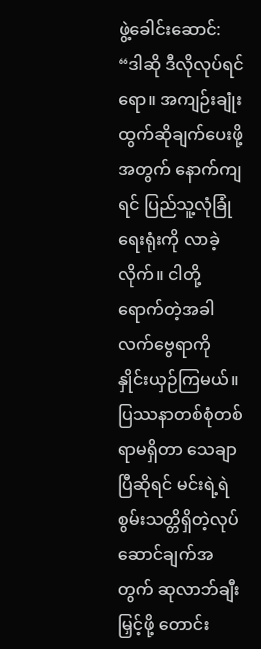ဖွဲ့ခေါင်းဆောင်: “ဒါဆို ဒီလိုလုပ်ရင်ရော။ အကျဉ်းချုံး ထွက်ဆိုချက်ပေးဖို့အတွက် နောက်ကျရင် ပြည်သူ့လုံခြုံရေးရုံးကို လာခဲ့လိုက်။ ငါတို့ရောက်တဲ့အခါ လက်ဗွေရာကို နှိုင်းယှဉ်ကြမယ်။ ပြဿနာတစ်စုံတစ်ရာမရှိတာ သေချာပြီဆိုရင် မင်းရဲ့ရဲစွမ်းသတ္တိရှိတဲ့လုပ်ဆောင်ချက်အတွက် ဆုလာဘ်ချီးမြှင့်ဖို့ တောင်း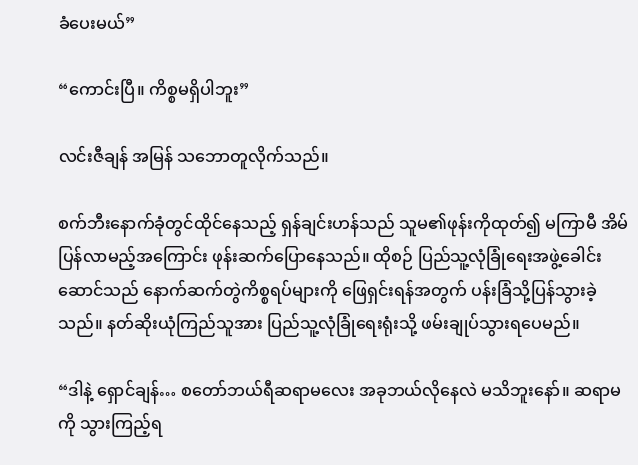ခံပေးမယ်”

“ကောင်းပြီ။ ကိစ္စမရှိပါဘူး”

လင်းဇီချန် အမြန် သဘောတူလိုက်သည်။

စက်ဘီးနောက်ခုံတွင်ထိုင်နေသည့် ရှန်ချင်းဟန်သည် သူမ၏ဖုန်းကိုထုတ်၍ မကြာမီ အိမ်ပြန်လာမည့်အကြောင်း ဖုန်းဆက်ပြောနေသည်။ ထိုစဉ် ပြည်သူ့လုံခြုံရေးအဖွဲ့ခေါင်းဆောင်သည် နောက်ဆက်တွဲကိစ္စရပ်များကို ဖြေရှင်းရန်အတွက် ပန်းခြံသို့ပြန်သွားခဲ့သည်။ နတ်ဆိုးယုံကြည်သူအား ပြည်သူ့လုံခြုံရေးရုံးသို့ ဖမ်းချုပ်သွားရပေမည်။

“ဒါနဲ့ ရှောင်ချန်… စတော်ဘယ်ရီဆရာမလေး အခုဘယ်လိုနေလဲ မသိဘူးနော်။ ဆရာမကို သွားကြည့်ရ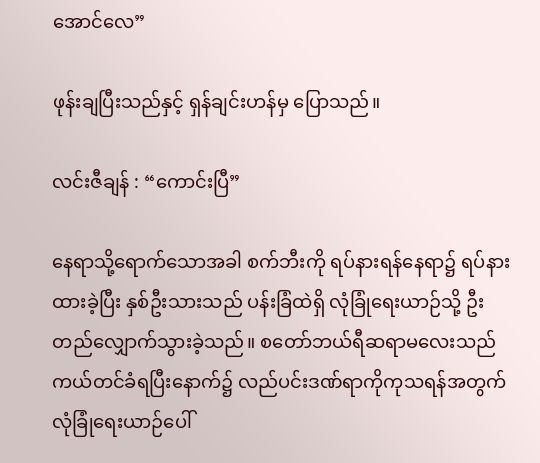အောင်လေ”

ဖုန်းချပြီးသည်နှင့် ရှန်ချင်းဟန်မှ ပြောသည်။

လင်းဇီချန် : “ကောင်းပြီ”

နေရာသို့ရောက်သောအခါ စက်ဘီးကို ရပ်နားရန်နေရာ၌ ရပ်နားထားခဲ့ပြီး နှစ်ဦးသားသည် ပန်းခြံထဲရှိ လုံခြုံရေးယာဉ်သို့ ဦးတည်လျှောက်သွားခဲ့သည်။ စတော်ဘယ်ရီဆရာမလေးသည် ကယ်တင်ခံရပြီးနောက်၌ လည်ပင်းဒဏ်ရာကိုကုသရန်အတွက် လုံခြုံရေးယာဉ်ပေါ်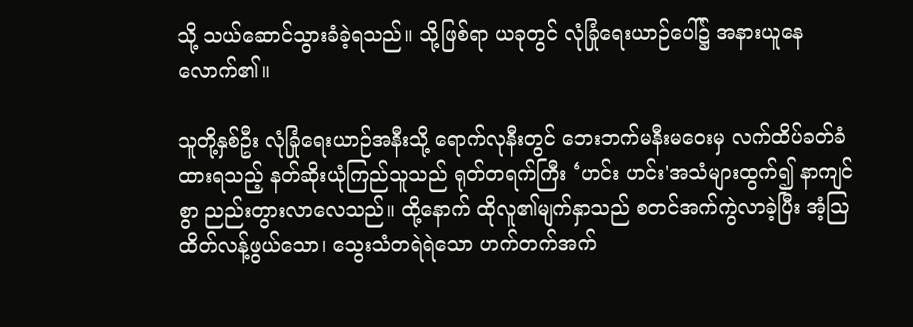သို့ သယ်ဆောင်သွားခံခဲ့ရသည်။ သို့ဖြစ်ရာ ယခုတွင် လုံခြုံရေးယာဉ်ပေါ်၌ အနားယူနေလောက်၏။

သူတို့နှစ်ဦး လုံခြုံရေးယာဉ်အနီးသို့ ရောက်လုနီးတွင် ဘေးဘက်မနီးမဝေးမှ လက်ထိပ်ခတ်ခံထားရသည့် နတ်ဆိုးယုံကြည်သူသည် ရုတ်တရက်ကြီး ‘ဟင်း ဟင်း'အသံများထွက်၍ နာကျင်စွာ ညည်းတွားလာလေသည်။ ထို့နောက် ထိုလူ၏မျက်နှာသည် စတင်အက်ကွဲလာခဲ့ပြီး အံ့ဩထိတ်လန့်ဖွယ်သော၊ သွေးသံတရဲရဲသော ဟက်တက်အက်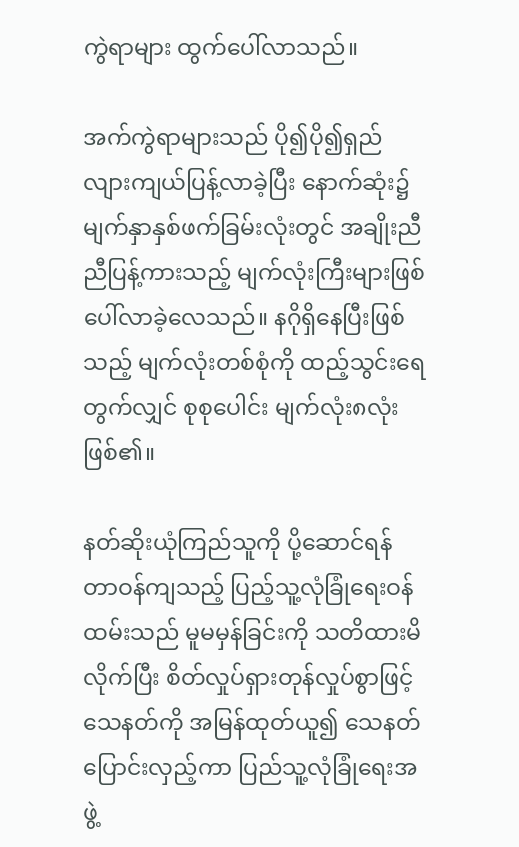ကွဲရာများ ထွက်ပေါ်လာသည်။

အက်ကွဲရာများသည် ပို၍ပို၍ရှည်လျားကျယ်ပြန့်လာခဲ့ပြီး နောက်ဆုံး၌ မျက်နှာနှစ်ဖက်ခြမ်းလုံးတွင် အချိုးညီညီပြန့်ကားသည့် မျက်လုံးကြီးများဖြစ်ပေါ်လာခဲ့လေသည်။ နဂိုရှိနေပြီးဖြစ်သည့် မျက်လုံးတစ်စုံကို ထည့်သွင်းရေတွက်လျှင် စုစုပေါင်း မျက်လုံး၈လုံးဖြစ်၏။

နတ်ဆိုးယုံကြည်သူကို ပို့ဆောင်ရန်တာဝန်ကျသည့် ပြည့်သူ့လုံခြုံရေးဝန်ထမ်းသည် မူမမှန်ခြင်းကို သတိထားမိလိုက်ပြီး စိတ်လှုပ်ရှားတုန်လှုပ်စွာဖြင့် သေနတ်ကို အမြန်ထုတ်ယူ၍ သေနတ်ပြောင်းလှည့်ကာ ပြည်သူ့လုံခြုံရေးအဖွဲ့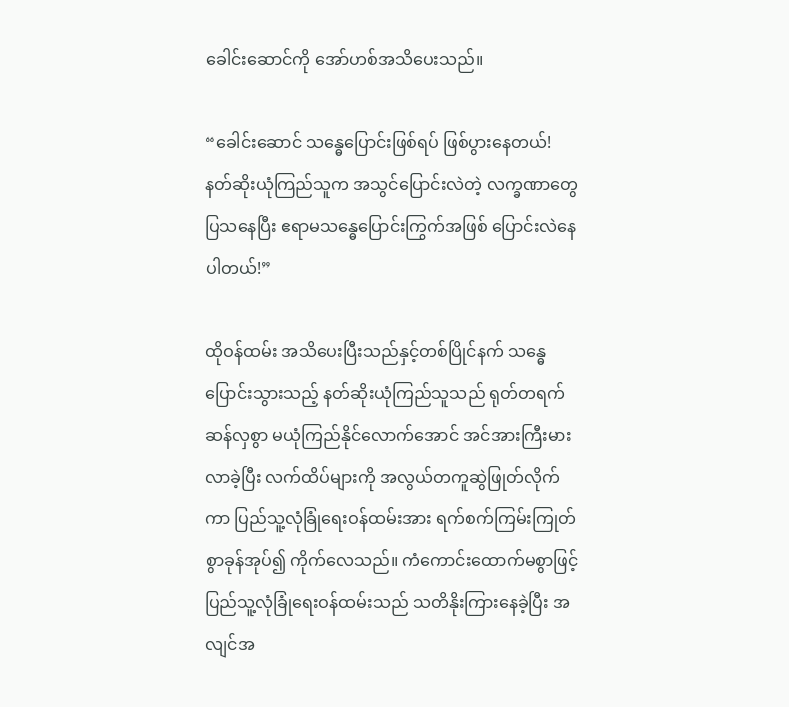ခေါင်းဆောင်ကို အော်ဟစ်အသိပေးသည်။

“ခေါင်းဆောင် သန္ဓေပြောင်းဖြစ်ရပ် ဖြစ်ပွားနေတယ်! နတ်ဆိုးယုံကြည်သူက အသွင်ပြောင်းလဲတဲ့ လက္ခဏာတွေပြ‌သနေပြီး ဧရာမသန္ဓေပြောင်းကြွက်အဖြစ် ပြောင်းလဲနေပါတယ်!”

ထိုဝန်ထမ်း အသိပေးပြီးသည်နှင့်တစ်ပြိုင်နက် သန္ဓေပြောင်းသွားသည့် နတ်ဆိုးယုံကြည်သူသည် ရုတ်တရက်ဆန်လှစွာ မယုံကြည်နိုင်လောက်အောင် အင်အားကြီးမားလာခဲ့ပြီး လက်ထိပ်များကို အလွယ်တကူဆွဲဖြုတ်လိုက်ကာ ပြည်သူ့လုံခြုံရေးဝန်ထမ်းအား ရက်စက်ကြမ်းကြုတ်စွာခုန်အုပ်၍ ကိုက်လေသည်။ ကံကောင်းထောက်မစွာဖြင့် ပြည်သူ့လုံခြုံရေးဝန်ထမ်းသည် သတိနိုးကြားနေခဲ့ပြီး အလျင်အ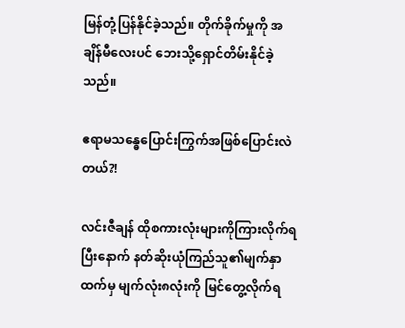မြန်တုံ့ပြန်နိုင်ခဲ့သည်။ ‌တိုက်ခိုက်မှုကို အချိန်မီလေးပင် ဘေးသို့ရှောင်တိမ်းနိုင်ခဲ့သည်။

ဧရာမသန္ဓေပြောင်းကြွက်အဖြစ်ပြောင်းလဲတယ်?!

လင်းဇီချန် ထိုစကားလုံးများကိုကြားလိုက်ရပြီးနောက် နတ်ဆိုးယုံကြည်သူ၏မျက်နှာထက်မှ မျက်လုံး၈လုံးကို မြင်တွေ့လိုက်ရ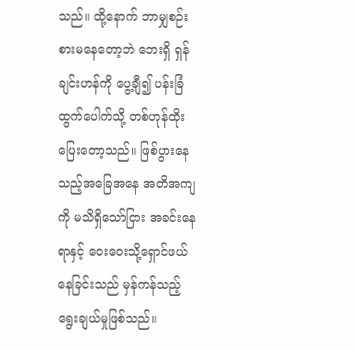သည်။ ထို့နောက် ဘာမျှစဉ်းစားမ‌နေတော့ဘဲ ဘေးရှိ ရှန်ချင်းဟန်ကို ပွေ့ချီ၍ ပန်းခြံထွက်ပေါက်သို့ တစ်ဟုန်ထိုးပြေးတော့သည်။ ဖြစ်ပွားနေသည့်အခြေအနေ အတိအကျကို မသိရှိသော်ငြား အခင်းနေရာနှင့် ‌ဝေးဝေးသို့ရှောင်ဖယ်နေခြင်းသည် မှန်ကန်သည့်ရွေးချယ်မှုဖြစ်သည်။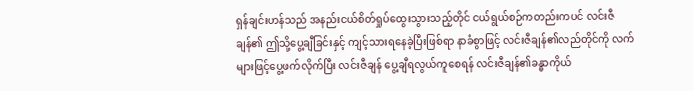ရှန်ချင်းဟန်သည် အနည်းငယ်စိတ်ရှုပ်ထွေးသွားသည့်တိုင် ငယ်ရွယ်စဉ်ကတည်းကပင် လင်းဇီချန်၏ ဤသို့ပွေ့ချီခြင်းနှင့် ကျင့်သားရနေခဲ့ပြီးဖြစ်ရာ နာခံစွာဖြင့် လင်းဇီချန်၏လည်တိုင်ကို လက်များဖြင့်ပွေ့ဖက်လိုက်ပြီး လင်းဇီချန် ပွေ့ချီရလွယ်ကူစေရန် လင်းဇီချန်၏ခန္ဓာကိုယ်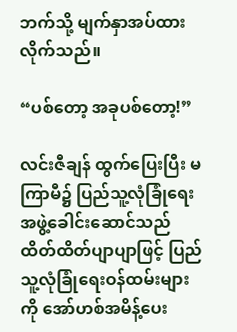ဘက်သို့ မျက်နှာအပ်ထားလိုက်သည်။

“ပစ်တော့ အခုပစ်တော့!”

လင်းဇီချန် ထွက်ပြေးပြီး မကြာမီ၌ ပြည်သူ့လုံခြုံရေးအဖွဲ့ခေါင်းဆောင်သည် ထိတ်ထိတ်ပျာပျာဖြင့် ပြည်သူ့လုံခြုံရေးဝန်ထမ်းများကို အော်ဟစ်အမိန့်ပေး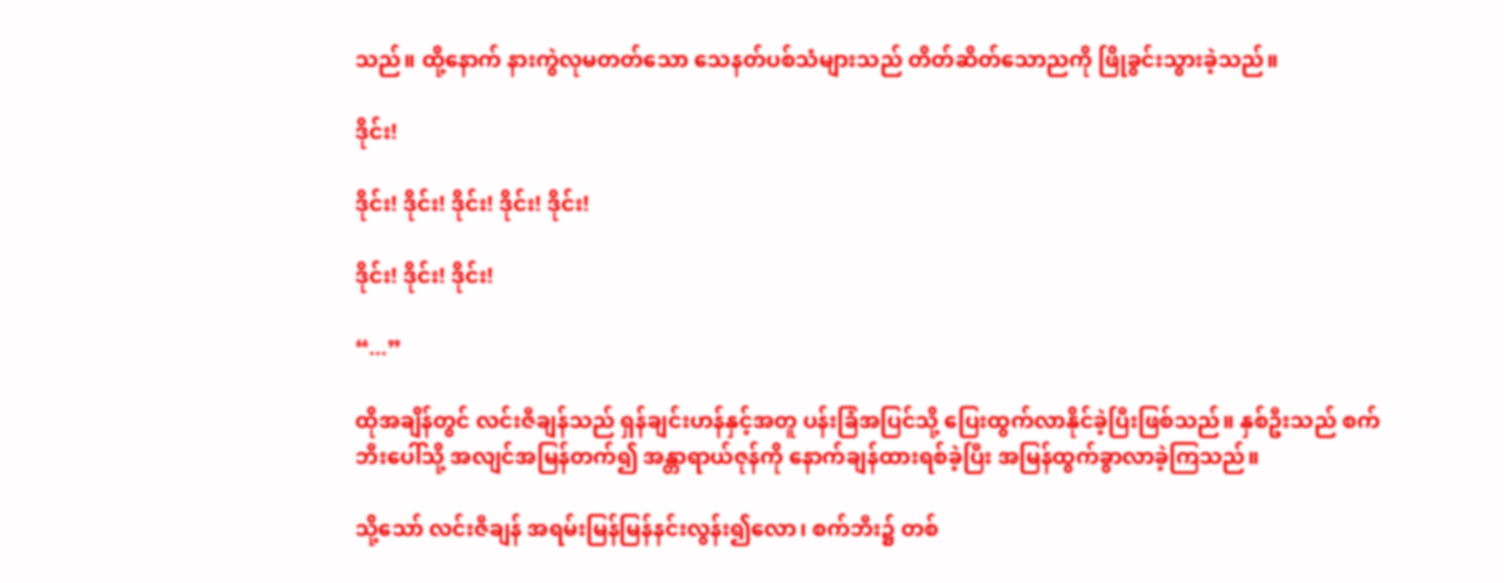သည်။ ထို့နောက် နားကွဲလုမတတ်သော သေနတ်ပစ်သံများသည် တိတ်ဆိတ်သောညကို ဖြိုခွင်းသွားခဲ့သည်။

ဒိုင်း!

ဒိုင်း! ဒိုင်း! ဒိုင်း! ဒိုင်း! ဒိုင်း!

ဒိုင်း! ဒိုင်း! ဒိုင်း!

“...”

ထိုအချိန်တွင် လင်းဇီချန်သည် ရှန်ချင်းဟန်နှင့်အတူ ပန်းခြံအပြင်သို့ ပြေးထွက်လာနိုင်ခဲ့ပြီးဖြစ်သည်။ နှစ်ဦးသည် စက်ဘီးပေါ်သို့ အလျင်အမြန်တက်၍ အန္တာရာယ်ဇုန်ကို နောက်ချန်ထားရစ်ခဲ့ပြီး အမြန်ထွက်ခွာလာခဲ့ကြသည်။

သို့သော် လင်းဇီချန် အရမ်းမြန်မြန်နင်းလွန်း၍လော၊ စက်ဘီး၌ တစ်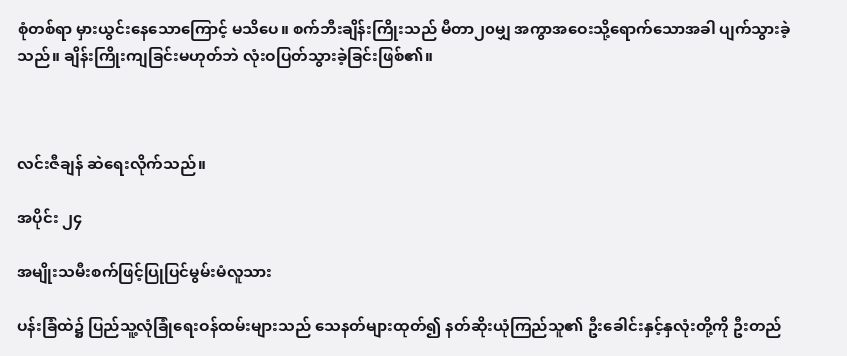စုံတစ်ရာ မှားယွင်းနေသောကြောင့် မသိပေ။ စက်ဘီးချိန်းကြိုးသည် မီတာ၂၀မျှ အကွာအဝေးသို့ရောက်သောအခါ ပျက်သွားခဲ့သည်။ ချိန်းကြိုးကျခြင်းမဟုတ်ဘဲ လုံးဝပြတ်သွားခဲ့ခြင်းဖြစ်၏။



လင်းဇီချန် ဆဲရေးလိုက်သည်။

အပိုင်း ၂၄

အမျိုးသမီးစက်ဖြင့်ပြုပြင်မွမ်းမံလူသား

ပန်းခြံထဲ၌ ပြည်သူ့လုံခြုံရေးဝန်ထမ်းများသည် သေနတ်များထုတ်၍ နတ်ဆိုးယုံကြည်သူ၏ ဦးခေါင်းနှင့်နှလုံးတို့ကို ဦးတည်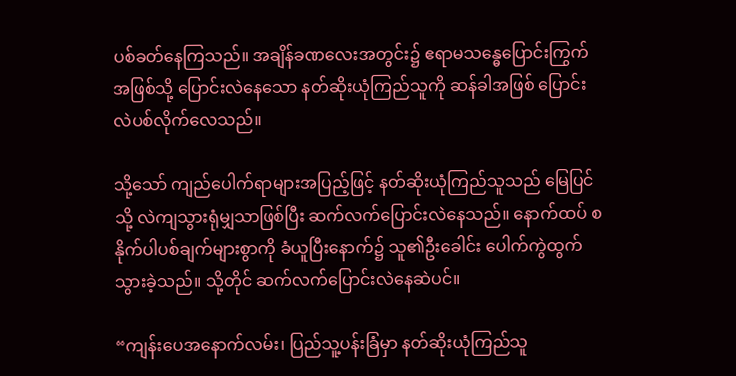ပစ်ခတ်နေကြသည်။ အချိန်ခဏလေးအတွင်း၌ ဧရာမသန္ဓေပြောင်းကြွက်အဖြစ်သို့ ပြောင်းလဲနေသော နတ်ဆိုးယုံကြည်သူကို ဆန်ခါအဖြစ် ပြောင်းလဲပစ်လိုက်လေသည်။

သို့သော် ကျည်ပေါက်ရာများအပြည့်ဖြင့် နတ်ဆိုးယုံကြည်သူသည် မြေပြင်သို့ လဲကျသွားရုံမျှသာဖြစ်ပြီး ဆက်လက်ပြောင်းလဲနေသည်။ နောက်ထပ် စနိုက်ပါပစ်ချက်များစွာကို ခံယူပြီးနောက်၌ သူ၏ဦးခေါင်း ပေါက်ကွဲထွက်သွားခဲ့သည်။ သို့တိုင် ဆက်လက်ပြောင်းလဲနေဆဲပင်။

“ကျန်းပေအနောက်လမ်း၊ ပြည်သူ့ပန်းခြံမှာ နတ်ဆိုးယုံကြည်သူ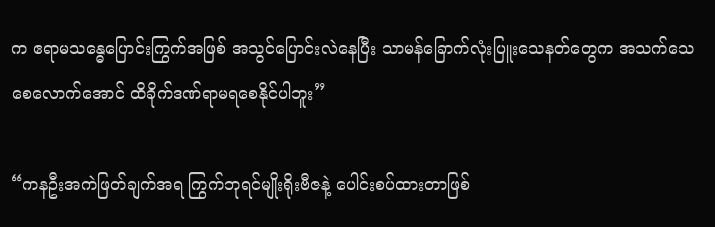က ဧရာမသန္ဓေပြောင်းကြွက်အဖြစ် အသွင်ပြောင်းလဲနေပြီး သာမန်ခြောက်လုံးပြူးသေနတ်တွေက အသက်သေစေလောက်အောင် ထိခိုက်ဒဏ်ရာမရစေနိုင်ပါဘူး”

“ကနဦးအကဲဖြတ်ချက်အရ ကြွက်ဘုရင်မျိုးရိုးဗီဇနဲ့ ပေါင်းစပ်ထားတာဖြစ်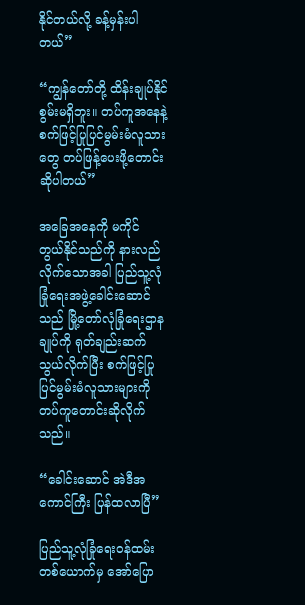နိုင်တယ်လို့ ခန့်မှန်းပါတယ်”

“ကျွန်တော်တို့ ထိန်းချုပ်နိုင်စွမ်းမရှိဘူး။ တပ်ကူအနေနဲ့ စက်ဖြင့်ပြုပြင်မွမ်းမံလူသားတွေ တပ်ဖြန့်ပေးဖို့တောင်းဆိုပါတယ်”

အခြေအနေကို မကိုင်တွယ်‌နိုင်သည်ကို နားလည်လိုက်သောအခါ ပြည်သူ့လုံခြုံရေးအဖွဲ့ခေါင်းဆောင်သည် မြို့တော်လုံခြုံရေးဌာနချုပ်ကို ရုတ်ချည်းဆက်သွယ်လိုက်ပြီး စက်ဖြင့်ပြုပြင်မွမ်းမံလူသားများကို တပ်ကူတောင်းဆိုလိုက်သည်။

“ခေါင်းဆောင် အဲဒီအကောင်ကြီး ပြန်ထလာပြီ”

ပြည်သူ့လုံခြုံရေးဝန်ထမ်းတစ်ယောက်မှ အော်ပြော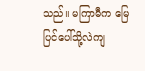သည်။ မကြာမီက မြေပြင်ပေါ်သို့လဲကျ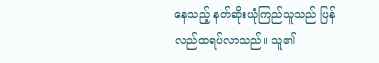နေသည့် နတ်ဆိုးယုံကြည်သူသည် ပြန်လည်ထရပ်လာသည်။ သူ၏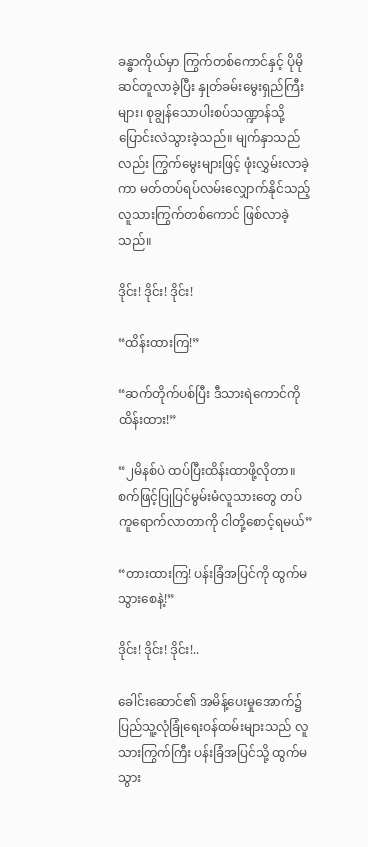ခန္ဓာကိုယ်မှာ ကြွက်တစ်ကောင်နှင့် ပိုမိုဆင်တူလာခဲ့ပြီး နှုတ်ခမ်းမွေးရှည်ကြီးများ၊ စုချွန်သောပါးစပ်သဏ္ဍာန်သို့ ပြောင်းလဲသွားခဲ့သည်။ မျက်နှာသည်လည်း ကြွက်မွေးများဖြင့် ဖုံးလွှမ်းလာခဲ့ကာ မတ်တပ်ရပ်လမ်းလျှောက်နိုင်သည့် လူသားကြွက်တစ်ကောင် ဖြစ်လာခဲ့သည်။

ဒိုင်း! ဒိုင်း! ဒိုင်း!

“ထိန်းထားကြ!”

“ဆက်တိုက်ပစ်ပြီး ဒီသားရဲကောင်ကို ထိန်းထား!”

“၂မိနစ်ပဲ ထပ်ပြီးထိန်းထာဖို့လိုတာ။ စက်ဖြင့်ပြုပြင်မွမ်းမံလူသားတွေ တပ်ကူရောက်လာတာကို ငါတို့စောင့်ရမယ်”

“တားထားကြ! ပန်းခြံအပြင်ကို ထွက်မသွားစေနဲ့!”

ဒိုင်း! ဒိုင်း! ဒိုင်း!..

ခေါင်းဆောင်၏ အမိန့်ပေးမှုအောက်၌ ပြည်သူ့လုံခြုံရေးဝန်ထမ်းများသည် လူသားကြွက်ကြီး ပန်းခြံအပြင်သို့ ထွက်မသွား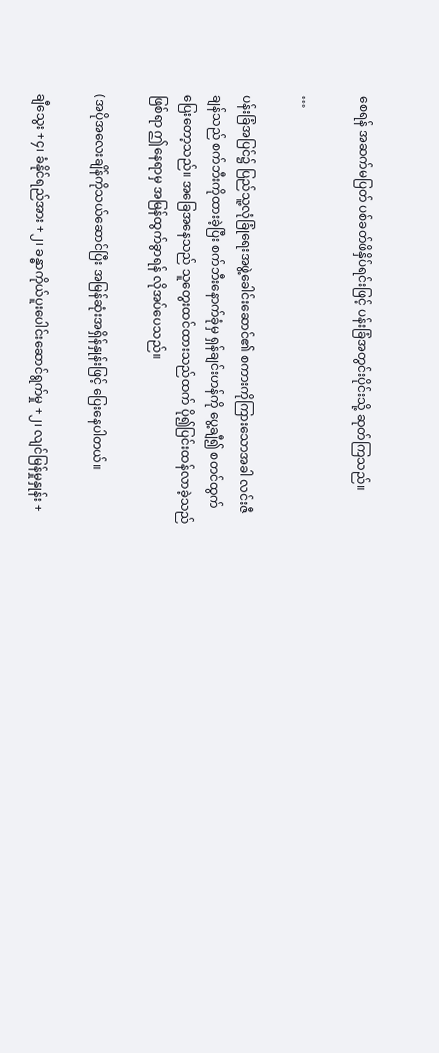စေရန် အဆက်မပြတ် ပစ်ခတ်ဖိနှိပ်ရင်းဖြင့် ပန်းခြံအတွင်းပိုင်းသို့ ဆုတ်ကြသည်။

…

ပန်းခြံအပြင်၌ ပြည်သူ့လုံခြုံရေးအဖွဲ့ခေါင်းဆောင်၏ စကားကိုကြားသောအခါ လင်းဇီချန်သည် စက်ဘီးကိုထားခဲ့ပြီး စက်ဘီးနောက်ခုံမှ ရှန်ချင်းဟန်ကို ပွေ့ချီ၍ စတင်ထွက်ပြေးတော့သည်။ အခြေအနေသည် သူတွေးထင်ထားသည်ထက် ပို၍ပြင်းထန်လာခဲ့သည်ဖြစ်ရာ ဤနေရာမှ အမြန်ထွက်ခွာရန် လိုအပ်ပေသည်။

(အပိုအလေးချိန်ကိုသယ်ဆောင်ပြီး အမြန်ဆုံးအရှိန်နှုန်းဖြင့် ပြေးနေပါတယ်။

ချီသွေး +၄၊ ခံနိုင်ရည်အား +၂၊ ခန္ဓာကိုယ်ပူးပေါင်းဆောင်ရွက်မှု +၂၊ လျင်မြန်မှုနှုန်း +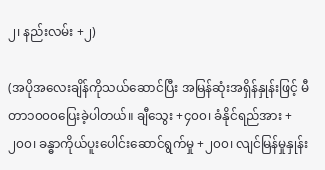၂၊ နည်းလမ်း +၂)

(အပိုအလေးချိန်ကိုသယ်ဆောင်ပြီး အမြန်ဆုံးအရှိန်နှုန်းဖြင့် မီတာ၁၀၀၀ပြေးခဲ့ပါတယ်။ ချီသွေး +၄၀၀၊ ခံနိုင်ရည်အား +၂၀၀၊ ခန္ဓာကိုယ်ပူးပေါင်းဆောင်ရွက်မှု +၂၀၀၊ လျင်မြန်မှုနှုန်း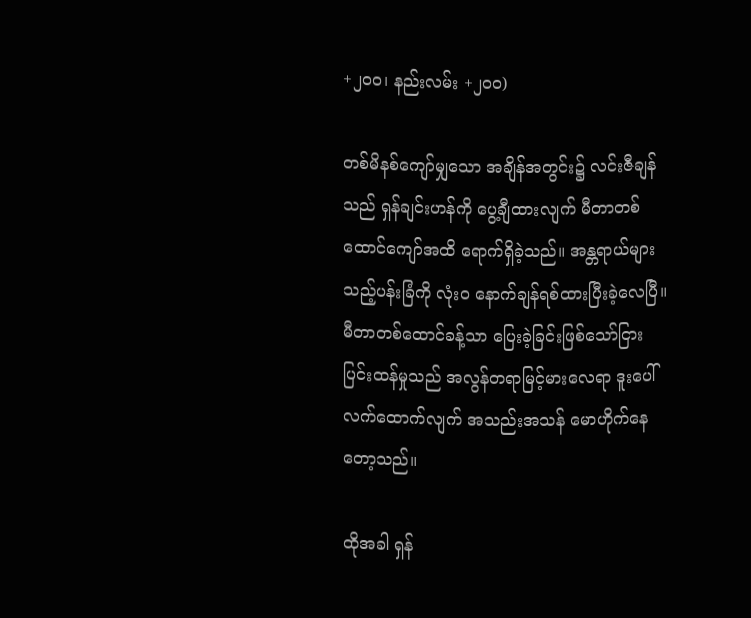+၂၀၀၊ နည်းလမ်း +၂၀၀)

တစ်မိနစ်ကျော်မျှသော အချိန်အတွင်း၌ လင်းဇီချန်သည် ရှန်ချင်းဟန်ကို ပွေ့ချီထားလျက် မီတာတစ်ထောင်ကျော်အထိ ရောက်ရှိခဲ့သည်။ အန္တရာယ်များသည့်ပန်းခြံကို လုံးဝ နောက်ချန်ရစ်ထားပြီးခဲ့လေပြီ။ မီတာတစ်ထောင်ခန့်သာ ပြေးခဲ့ခြင်းဖြစ်သော်ငြား ပြင်းထန်မှုသည် အလွန်တရာမြင့်မားလေရာ ဒူးပေါ်လက်ထောက်လျက် အသည်းအသန် မောဟိုက်နေတော့သည်။

ထိုအခါ ရှန်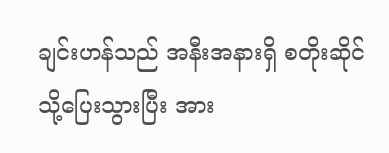ချင်းဟန်သည် အနီးအနားရှိ စတိုးဆိုင်သို့‌ပြေးသွားပြီး အား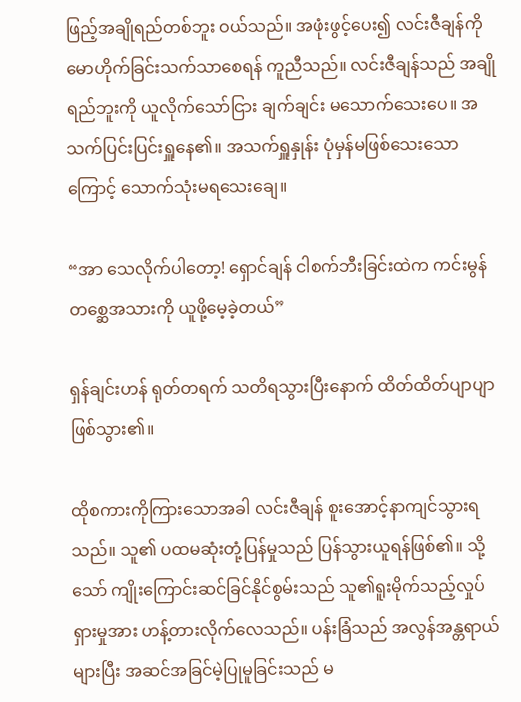ဖြည့်အချိုရည်တစ်ဘူး ဝယ်သည်။ အဖုံးဖွင့်ပေး၍ လင်းဇီချန်ကို မောဟိုက်ခြင်းသက်သာစေရန် ကူညီသည်။ လင်းဇီချန်သည် အချိုရည်ဘူးကို ယူလိုက်သော်ငြား ချက်ချင်း မသောက်သေးပေ။ အသက်ပြင်းပြင်းရှူနေ၏။ အသက်ရှူနှုန်း ပုံမှန်မဖြစ်သေးသောကြောင့် သောက်သုံးမရသေးချေ။

“အာ သေလိုက်ပါတော့! ရှောင်ချန် ငါစက်ဘီးခြင်းထဲက ကင်းမွန်တစ္ဆေအသားကို ယူဖို့မေ့ခဲ့တယ်”

ရှန်ချင်းဟန် ရုတ်တရက် သတိရသွားပြီးနောက် ထိတ်ထိတ်ပျာပျာ ဖြစ်သွား၏။

ထိုစကားကိုကြားသောအခါ လင်းဇီချန် စူးအောင့်နာကျင်သွားရသည်။ သူ၏ ပထမဆုံးတုံ့ပြန်မှုသည် ပြန်သွားယူရန်ဖြစ်၏။ သို့သော် ကျိုးကြောင်းဆင်ခြင်နိုင်စွမ်းသည် သူ၏ရူးမိုက်သည့်လှုပ်ရှားမှုအား ဟန့်တားလိုက်လေသည်။ ပန်းခြံသည် အလွန်အန္တရာယ်များပြီး အဆင်အခြင်မဲ့ပြုမူခြင်းသည် မ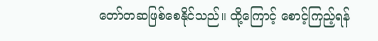တော်တဆဖြစ်စေနိုင်သည်။ ထို့ကြောင့် စောင့်ကြည့်ရန်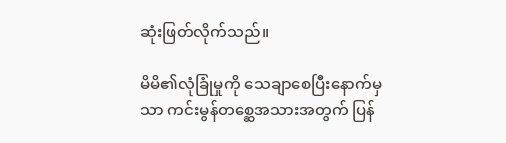ဆုံးဖြတ်လိုက်သည်။

မိမိ၏လုံခြုံမှုကို သေချာစေပြီးနောက်မှသာ ကင်းမွန်တစ္ဆေအသားအတွက် ပြန်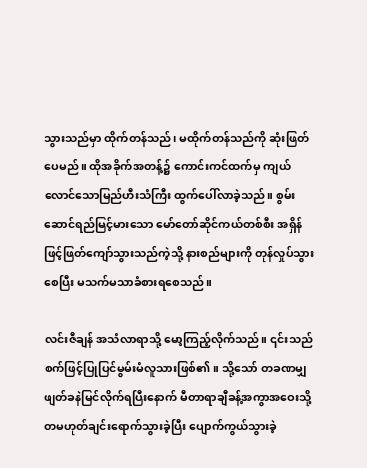သွားသည်မှာ ထိုက်တန်သည်၊ မထိုက်တန်သည်ကို ဆုံးဖြတ်ပေမည်။ ထိုအခိုက်အတန့်၌ ကောင်းကင်ထက်မှ ကျယ်လောင်သောမြည်ဟီးသံကြီး ထွက်ပေါ်လာခဲ့သည်။ စွမ်းဆောင်ရည်မြင့်မားသော ‌မော်တော်ဆိုင်ကယ်တစ်စီး အရှိန်ဖြင့်ဖြတ်ကျော်သွားသည်ကဲ့သို့ နားစည်များကို တုန်လှုပ်သွားစေ‌ပြီး မသက်မသာခံစားရစေသည်။

လင်းဇီချန် အသံလာရာသို့ မော့ကြည့်လိုက်သည်။ ၎င်းသည် စက်ဖြင့်ပြုပြင်မွမ်းမံလူသားဖြစ်၏။ သို့သော် တခဏမျှ ဖျတ်ခနဲမြင်လိုက်ရပြီးနောက် မီတာရာချီခန့်အကွာအဝေးသို့ တမဟုတ်ချင်းရောက်သွားခဲ့ပြီး ပျောက်ကွယ်သွားခဲ့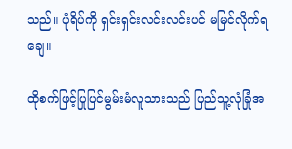သည်။ ပုံရိပ်ကို ရှင်းရှင်းလင်းလင်းပင် မမြင်လိုက်ရချေ။

ထိုစက်ဖြင့်ပြုပြင်မွမ်းမံလူသားသည် ပြည်သူ့လုံခြုံအ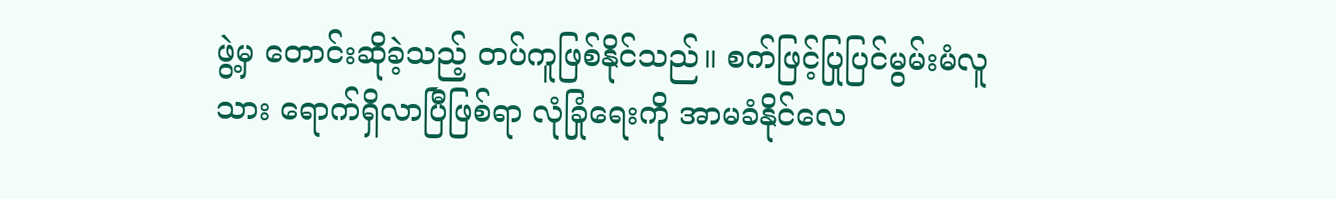ဖွဲ့မှ တောင်းဆိုခဲ့သည့် တပ်ကူဖြစ်နိုင်သည်။ စက်ဖြင့်ပြုပြင်မွမ်းမံလူသား ရောက်ရှိလာပြီဖြစ်ရာ လုံခြုံရေးကို အာမခံနိုင်လေ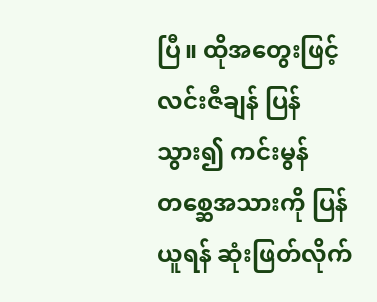ပြီ။ ထိုအတွေးဖြင့် လင်းဇီချန် ပြန်သွား၍ ကင်းမွန်တစ္ဆေအသားကို ပြန်ယူရန် ဆုံးဖြတ်လိုက်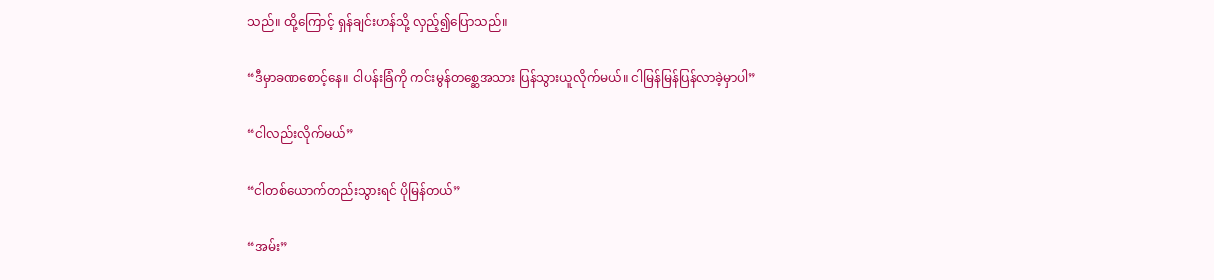သည်။ ထို့ကြောင့် ရှန်ချင်းဟန်သို့ လှည့်၍ပြောသည်။

“ဒီမှာခဏစောင့်နေ။ ငါပန်းခြံကို ကင်းမွန်တစ္ဆေအသား ပြန်သွားယူလိုက်မယ်။ ငါမြန်မြန်ပြန်လာခဲ့မှာပါ”

“ငါလည်းလိုက်မယ်”

“ငါတစ်ယောက်တည်းသွားရင် ပိုမြန်တယ်”

“အမ်း”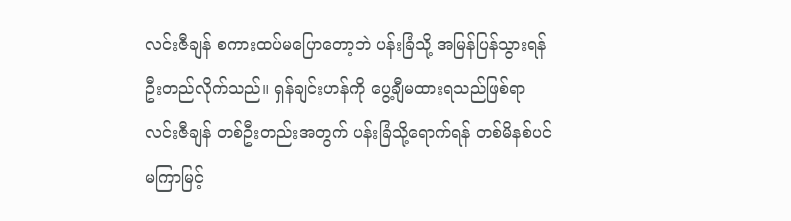လင်းဇီချန် စကားထပ်မပြောတော့ဘဲ ပန်းခြံသို့ အမြန်ပြန်သွားရန် ဦးတည်လိုက်သည်။ ရှန်ချင်းဟန်ကို ပွေ့ချီမထားရ‌သည်ဖြစ်ရာ လင်းဇီချန် တစ်ဦးတည်းအတွက် ပန်းခြံသို့ရောက်ရန် တစ်မိနစ်ပင် မကြာမြင့်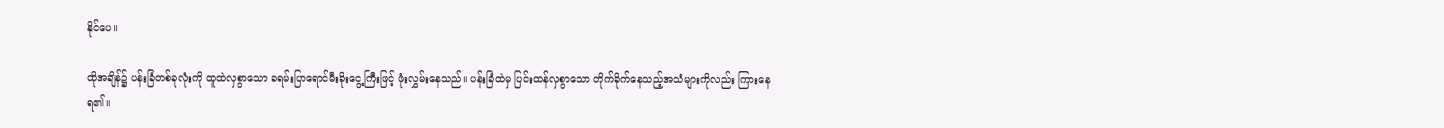နိုင်ပေ။

ထိုအချိန်၌ ပန်းခြံတစ်ခုလုံးကို ထူထဲလှစွာသော ခရမ်းပြာရောင်မီးခိုးငွေ့ကြီးဖြင့် ဖုံးလွှမ်းနေသည်။ ပန်းခြံထဲမှ ပြင်းထန်လှစွာသော တိုက်ခိုက်နေသည့်အသံများကိုလည်း ကြားနေရ၏။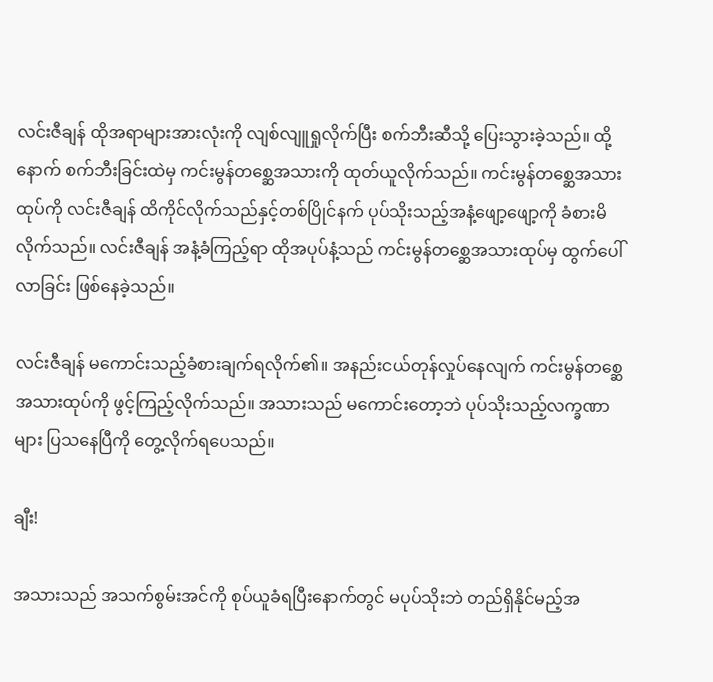လင်းဇီချန် ထိုအရာများအားလုံးကို လျစ်လျူရှုလိုက်ပြီး စက်ဘီးဆီသို့ ပြေးသွားခဲ့သည်။ ထို့နောက် စက်ဘီးခြင်းထဲမှ ကင်းမွန်တစ္ဆေအသားကို ထုတ်ယူလိုက်သည်။ ကင်းမွန်တစ္ဆေအသားထုပ်ကို လင်းဇီချန် ထိကိုင်လိုက်သည်နှင့်တစ်ပြိုင်နက် ပုပ်သိုးသည့်အနံ့ဖျော့ဖျော့ကို ခံစားမိလိုက်သည်။ လင်းဇီချန် အနံ့ခံကြည့်ရာ ထိုအပုပ်နံ့သည် ကင်းမွန်တစ္ဆေအသားထုပ်မှ ထွက်ပေါ်လာခြင်း ဖြစ်နေခဲ့သည်။

လင်းဇီချန် မကောင်းသည့်ခံစားချက်ရလိုက်၏။ အနည်းငယ်တုန်လှုပ်နေလျက် ကင်းမွန်တစ္ဆေအသားထုပ်ကို ဖွင့်ကြည့်လိုက်သည်။ အသားသည် မကောင်းတော့ဘဲ ပုပ်သိုးသည့်လက္ခဏာများ ပြ‌သနေပြီကို တွေ့လိုက်ရပေသည်။

ချီး!

အသားသည် အသက်စွမ်းအင်ကို စုပ်ယူခံရပြီးနောက်တွင် မပုပ်သိုးဘဲ တည်ရှိနိုင်မည့်အ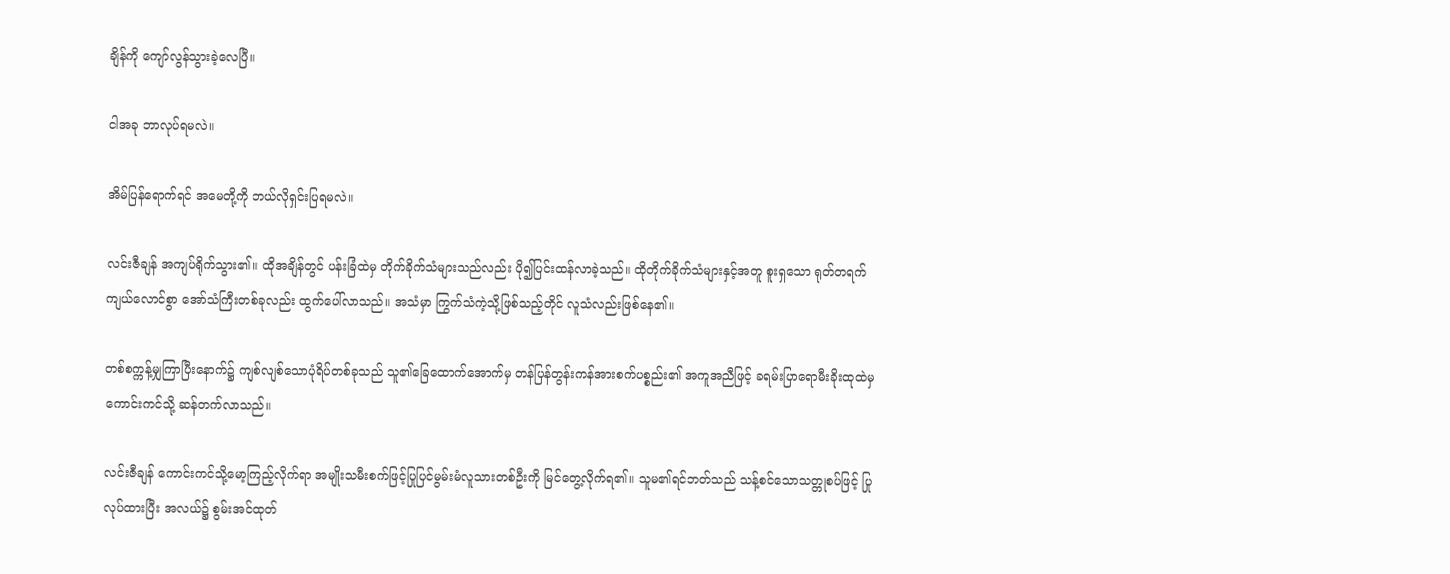ချိန်ကို ကျော်လွန်သွားခဲ့လေပြီ။

ငါအခု ဘာလုပ်ရမလဲ။

အိမ်ပြန်ရောက်ရင် အမေတို့ကို ဘယ်လိုရှင်းပြရမလဲ။

လင်းဇီချန် အကျပ်ရိုက်သွား၏။ ထိုအချိန်တွင် ပန်းခြံထဲမှ တိုက်ခိုက်သံများသည်လည်း ပို၍ပြင်းထန်လာခဲ့သည်။ ထိုတိုက်ခိုက်သံများနှင့်အတူ စူးရှသော ရုတ်တရက်ကျယ်လောင်စွာ အော်သံကြီးတစ်ခုလည်း ထွက်ပေါ်လာသည်။ အသံမှာ ကြွက်သံကဲ့သို့ဖြစ်သည့်တိုင် လူသံလည်းဖြစ်နေ၏။

တစ်စက္ကန့်မျှကြာပြီးနောက်၌ ကျစ်လျစ်သောပုံရိပ်တစ်ခုသည် သူ၏ခြေထောက်အောက်မှ တန်ပြန်တွန်းကန်အားစက်ပစ္စည်း၏ အကူအညီဖြင့် ခရမ်းပြာရောမီးခိုးထုထဲမှ ကောင်းကင်သို့ ဆန်တက်လာသည်။

လင်းဇီချန်‌ ကောင်းကင်သို့မော့ကြည့်လိုက်ရာ အမျိုးသမီးစက်ဖြင့်ပြုပြင်မွမ်းမံလူသားတစ်ဦးကို မြင်တွေ့လိုက်ရ၏။ သူမ၏ရင်ဘတ်သည် သန့်စင်သောသတ္တုစပ်ဖြင့် ပြုလုပ်ထားပြီး အလယ်၌ စွမ်းအင်ထုတ်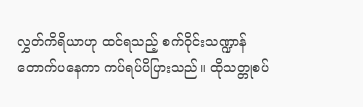လွှတ်ကိရိယာဟု ထင်ရသည့် စက်ဝိုင်းသဏ္ဍာန်တောက်ပနေကာ ကပ်ရပ်ပိပြားသည်။ ထိုသတ္တုစပ်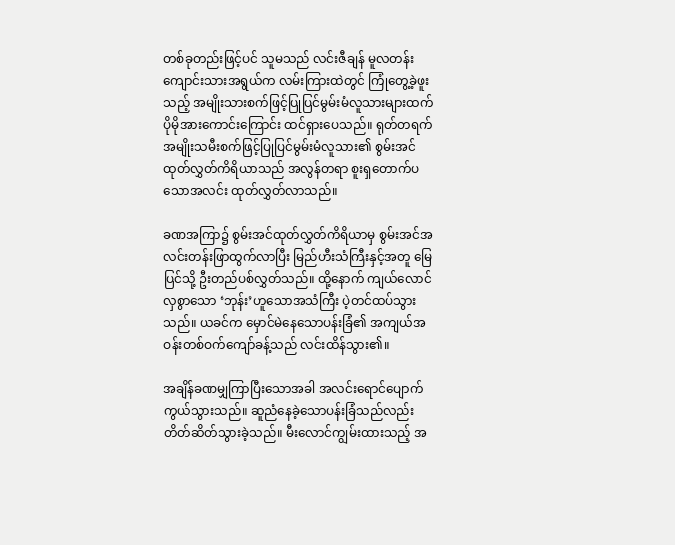တစ်ခုတည်းဖြင့်ပင် သူမသည် လင်းဇီချန် မူလတန်းကျောင်းသားအရွယ်က လမ်းကြားထဲတွင် ကြုံ‌တွေ့ခဲ့ဖူးသည့် အမျိုးသားစက်ဖြင့်ပြုပြင်မွမ်းမံလူသားများထက် ပိုမိုအားကောင်းကြောင်း ထင်ရှားပေသည်။ ရုတ်တရက် အမျိုးသမီးစက်ဖြင့်ပြုပြင်မွမ်းမံလူသား၏ စွမ်းအင်ထုတ်လွှတ်ကိရိယာသည် အလွန်တရာ စူးရှတောက်ပသောအလင်း ထုတ်လွှတ်လာသည်။

ခဏအကြာ၌ စွမ်းအင်ထုတ်လွှတ်ကိရိယာမှ စွမ်းအင်အလင်းတန်းဖြာထွက်လာပြီး မြည်ဟီးသံကြီးနှင့်အတူ မြေပြင်သို့ ဦးတည်ပစ်လွှတ်သည်။ ထို့နောက် ကျယ်လောင်လှစွာသော ‘ဘုန်း’ဟူသောအသံကြီး ပဲ့တင်ထပ်သွားသည်။ ယခင်က မှောင်မဲနေသောပန်းခြံ၏ အကျယ်အဝန်းတစ်ဝက်ကျော်ခန့်သည် လင်းထိန်သွား၏။

အချိန်ခဏမျှကြာပြီးသောအခါ အလင်းရောင်ပျောက်ကွယ်သွားသည်။ ဆူညံနေခဲ့သောပန်းခြံသည်လည်း တိတ်ဆိတ်သွားခဲ့သည်။ မီးလောင်ကျွမ်းထားသည့် အ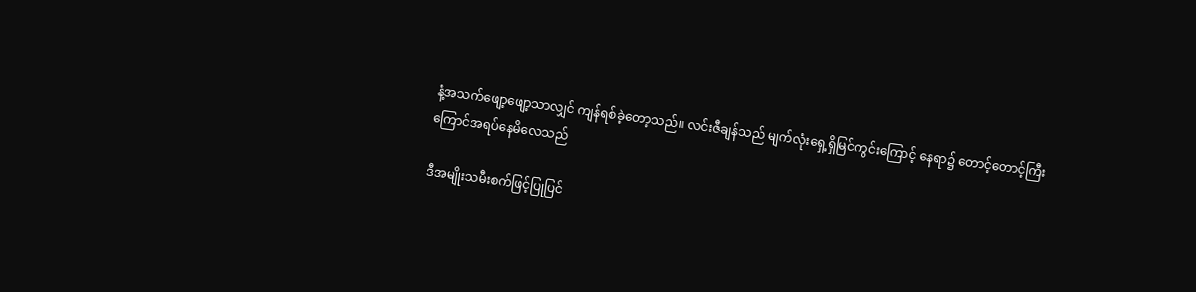နံ့အသက်ဖျော့ဖျော့သာလျှင် ကျန်ရစ်ခဲ့တော့သည်။ လင်းဇီချန်သည် မျက်လုံးရှေ့ရှိမြင်ကွင်းကြောင့် နေရာ၌ တောင့်တောင့်ကြီး ကြောင်အရပ်နေမိလေသည်

ဒီအမျိုးသမီးစက်ဖြင့်ပြုပြင်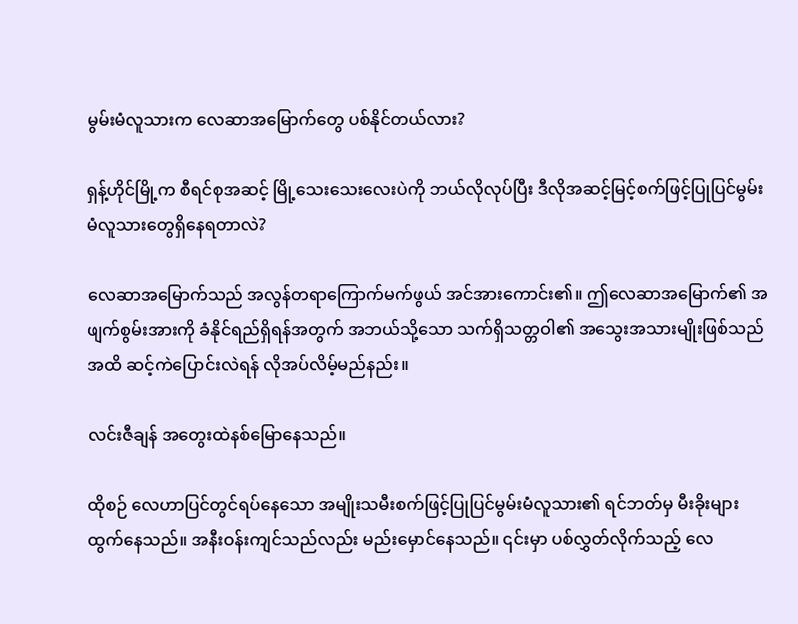မွမ်းမံလူသားက လေဆာအမြောက်တွေ ပစ်နိုင်တယ်လား?

ရှန့်ဟိုင်မြို့က စီရင်စုအဆင့် မြို့သေးသေးလေးပဲကို ဘယ်လိုလုပ်ပြီး ဒီလိုအဆင့်မြင့်စက်ဖြင့်ပြုပြင်မွမ်းမံလူသားတွေရှိနေရတာလဲ?

လေဆာအမြောက်သည် အလွန်တရာကြောက်မက်ဖွယ် အင်အားကောင်း၏။ ဤလေဆာ‌အမြောက်၏ အဖျက်စွမ်းအားကို ခံနိုင်ရည်ရှိရန်အတွက် အဘယ်သို့သော သက်ရှိသတ္တဝါ၏ အသွေးအသားမျိုးဖြစ်သည်အထိ ဆင့်ကဲပြောင်းလဲရန် လိုအပ်လိမ့်မည်နည်း။

လင်းဇီချန် အတွေးထဲနစ်မြောနေသည်။

ထိုစဉ် လေဟာပြင်တွင်ရပ်နေသော အမျိုးသမီးစက်ဖြင့်ပြုပြင်မွမ်းမံလူသား၏ ရင်ဘတ်မှ မီးခိုးများထွက်နေသည်။ အနီးဝန်းကျင်သည်လည်း ‌မည်းမှောင်‌နေသည်။ ၎င်းမှာ ပစ်လွှတ်လိုက်သည့် လေ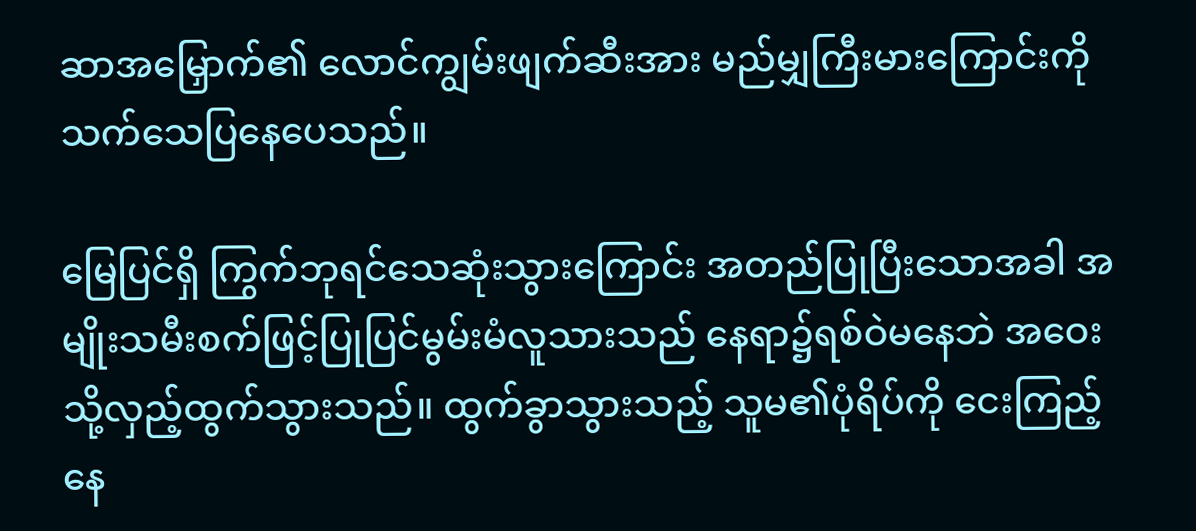ဆာအမြှောက်၏ လောင်ကျွမ်းဖျက်ဆီးအား မည်မျှကြီးမားကြောင်းကို သက်သေပြနေပေသည်။

မြေပြင်ရှိ ကြွက်ဘုရင်သေဆုံးသွားကြောင်း အတည်ပြုပြီးသောအခါ အမျိုးသမီးစက်ဖြင့်ပြုပြင်မွမ်းမံလူသားသည် နေရာ၌ရစ်ဝဲမနေဘဲ အဝေးသို့လှည့်ထွက်သွားသည်။ ထွက်ခွာသွားသည့် သူမ၏ပုံရိပ်ကို ငေးကြည့်နေ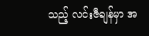သည့် လင်းဇီချန်မှာ အ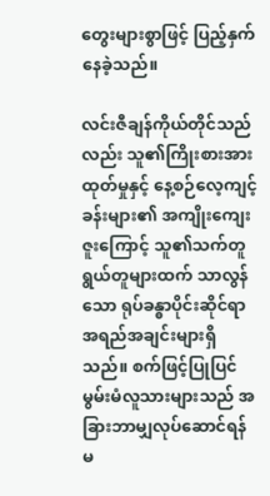တွေးများစွာဖြင့် ပြည့်နှက်နေခဲ့သည်။

လင်းဇီချန်ကိုယ်တိုင်သည်လည်း သူ၏ကြိုးစားအားထုတ်မှုနှင့် နေ့စဉ်လေ့ကျင့်ခန်းများ၏ အကျိုးကျေးဇူးကြောင့် သူ၏သက်တူရွယ်တူများထက် သာလွန်သော ရုပ်ခန္ဓာပိုင်းဆိုင်ရာအရည်အချင်းများရှိသည်။ စက်ဖြင့်ပြုပြင်မွမ်းမံလူသားများသည် အခြားဘာမျှလုပ်ဆောင်ရန် မ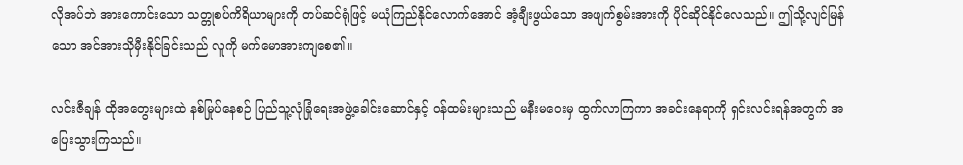လိုအပ်ဘဲ အားကောင်းသော သတ္တုစပ်ကိရိယာများကို တပ်ဆင်ရုံဖြင့် မယုံကြည်‌နိုင်လောက်အောင် အံ့ချီးဖွယ်သော အဖျက်စွမ်းအားကို ပိုင်ဆိုင်နိုင်လေသည်။ ဤသို့လျင်မြန်သော အင်အားသိုမှီးနိုင်ခြင်းသည် လူကို မက်မောအားကျစေ၏။

လင်းဇီချန် ထိုအတွေးများထဲ နစ်မြုပ်နေစဉ် ပြည်သူ့လုံခြုံရေးအဖွဲ့ခေါင်းဆောင်နှင့် ဝန်ထမ်းများသည် မနီးမဝေးမှ ထွက်လာကြကာ အခင်းနေရာကို ရှင်းလင်းရန်အတွက် ‌‌အပြေးသွားကြသည်။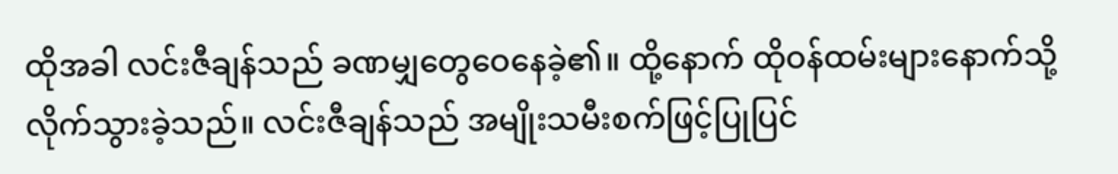ထိုအခါ လင်းဇီချန်သည် ခဏမျှတွေဝေနေခဲ့၏။ ထို့နောက် ထိုဝန်ထမ်းများနောက်သို့ လိုက်သွားခဲ့သည်။ လင်းဇီချန်သည် အမျိုးသမီးစက်ဖြင့်ပြုပြင်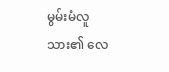မွမ်းမံလူသား၏ လေ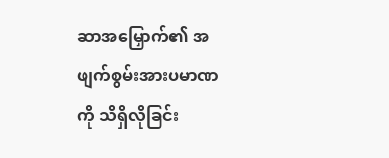ဆာအမြှောက်၏ အဖျက်စွမ်းအားပမာဏကို သိရှိလိုခြင်း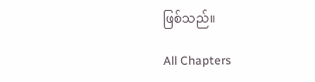ဖြစ်သည်။

All Chapters